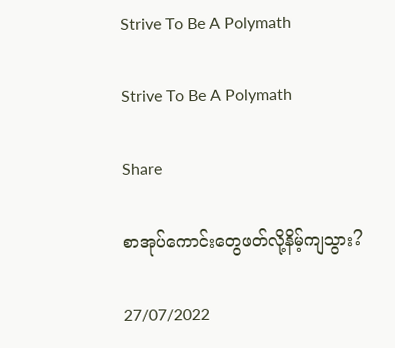Strive To Be A Polymath

Strive To Be A Polymath

Share

စာအုပ်ကောင်းတွေဖတ်လို့နိမ့်ကျသွား?

27/07/2022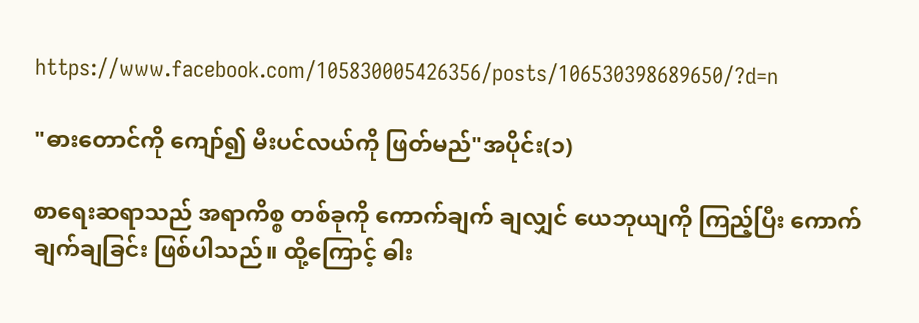https://www.facebook.com/105830005426356/posts/106530398689650/?d=n

"ဓားတောင်ကို ကျော်၍ မီးပင်လယ်ကို ဖြတ်မည်"အပိုင်း(၁)

စာရေးဆရာသည် အရာကိစ္စ တစ်ခုကို ကောက်ချက် ချလျှင် ယေဘုယျကို ကြည့်ပြီး ကောက်ချက်ချခြင်း ဖြစ်ပါသည်။ ထို့ကြောင့် ဓါး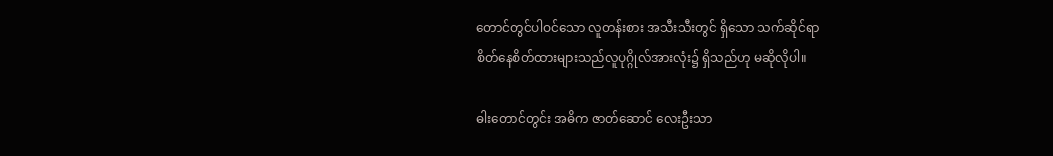တောင်တွင်ပါဝင်သော လူတန်းစား အသီးသီးတွင် ရှိသော သက်ဆိုင်ရာ
စိတ်နေစိတ်ထားများသည်လူပုဂ္ဂိုလ်အားလုံး၌ ရှိသည်ဟု မဆိုလိုပါ။

ဓါးတောင်တွင်း အဓိက ဇာတ်ဆောင် လေးဦးသာ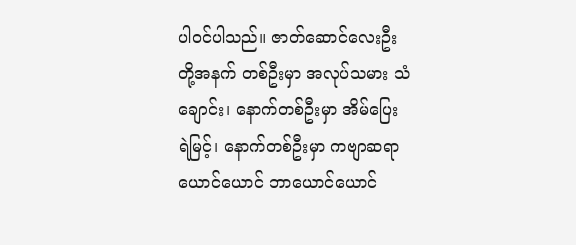ပါဝင်ပါသည်။ ဇာတ်ဆောင်လေးဦးတို့အနက် တစ်ဦးမှာ အလုပ်သမား သံချောင်း၊ နောက်တစ်ဦးမှာ အိမ်ပြေး
ရဲမြင့်၊ နောက်တစ်ဦးမှာ ကဗျာဆရာ ယောင်ယောင် ဘာယောင်ယောင်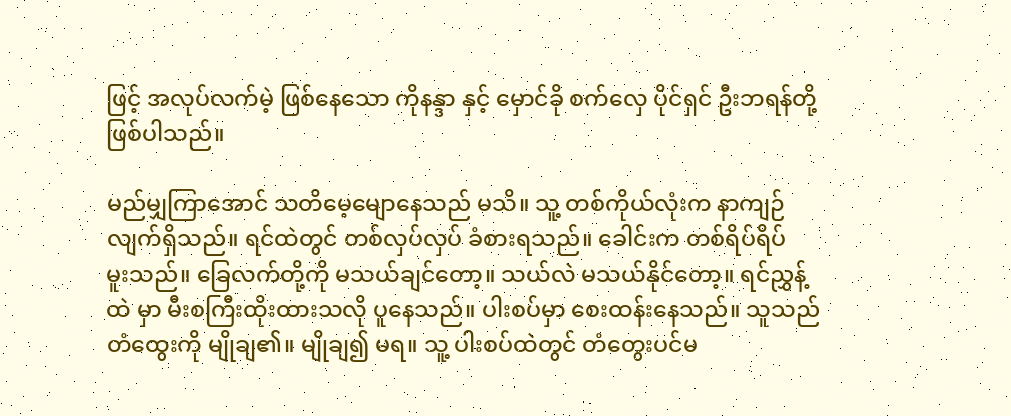ဖြင့် အလုပ်လက်မဲ့ ဖြစ်နေသော ကိုနန္ဒာ နှင့် မှောင်ခို စက်လှေ ပိုင်ရှင် ဦးဘရန်တို့ ဖြစ်ပါသည်။

မည်မျှကြာအောင် သတိမေ့မျောနေသည် မသိ။ သူ့ တစ်ကိုယ်လုံးက နာကျဉ်လျက်ရှိသည်။ ရင်ထဲတွင် တစ်လှပ်လှပ် ခံစားရသည်။ ခေါင်းက တစ်ရိပ်ရိပ်
မူးသည်။ ခြေလက်တို့ကို မသယ်ချင်တော့။ သယ်လဲ မသယ်နိုင်တော့။ ရင်ညွှန့်ထဲ မှာ မီးစကြီးထိုးထားသလို ပူနေသည်။ ပါးစပ်မှာ စေးထန်းနေသည်။ သူသည် တံထွေးကို မျိုချ၏။ မျိုချ၍ မရ။ သူ့ ပါးစပ်ထဲတွင် တံတွေးပင်မ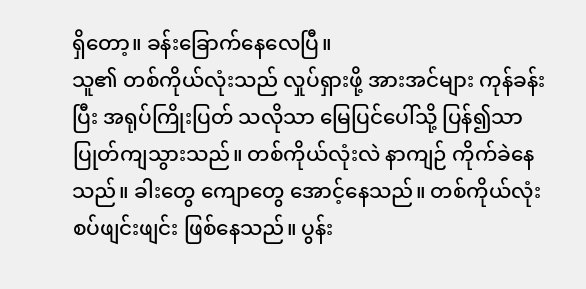ရှိတော့။ ခန်းခြောက်နေလေပြီ။
သူ၏ တစ်ကိုယ်လုံးသည် လှုပ်ရှားဖို့ အားအင်များ ကုန်ခန်းပြီး အရုပ်ကြိုးပြတ် သလိုသာ မြေပြင်ပေါ်သို့ ပြန်၍သာ ပြုတ်ကျသွားသည်။ တစ်ကိုယ်လုံးလဲ နာကျဉ် ကိုက်ခဲနေသည်။ ခါးတွေ ကျောတွေ အောင့်နေသည်။ တစ်ကိုယ်လုံး စပ်ဖျင်းဖျင်း ဖြစ်နေသည်။ ပွန်း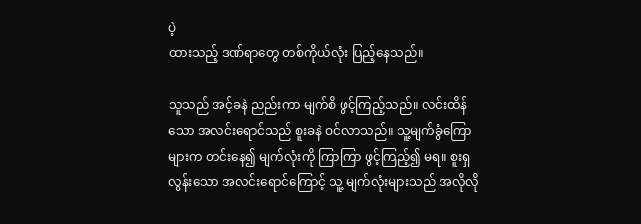ပဲ့
ထားသည့် ဒဏ်ရာတွေ တစ်ကိုယ်လုံး ပြည့်နေသည်။

သူသည် အင့်ခနဲ ညည်းကာ မျက်စိ ဖွင့်ကြည့်သည်။ လင်းထိန်သော အလင်းရောင်သည် စူးခနဲ ဝင်လာသည်။ သူ့မျက်ခွံကြောများက တင်းနေ၍ မျက်လုံးကို ကြာကြာ ဖွင့်ကြည့်၍ မရ။ စူးရှလွန်းသော အလင်းရောင်ကြောင့် သူ့ မျက်လုံးများသည် အလိုလို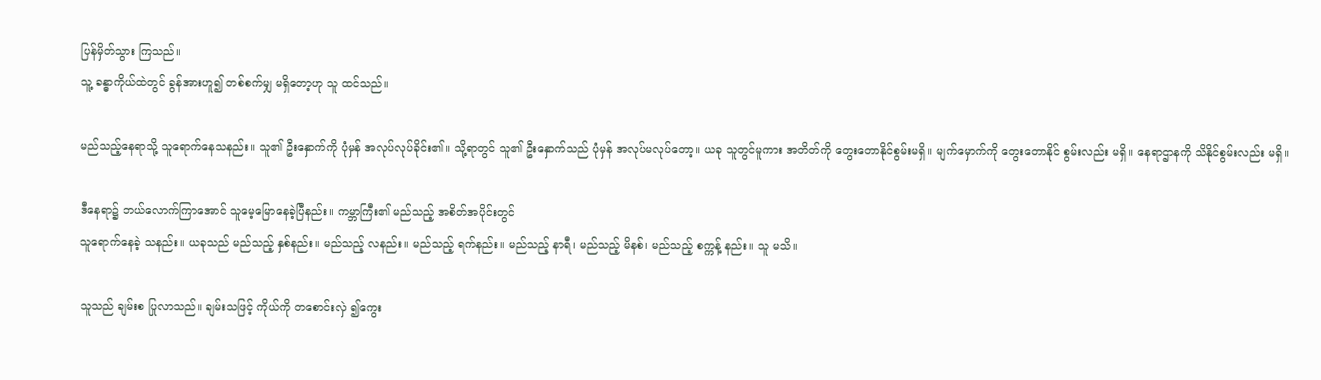ပြန်မှိတ်သွား ကြသည်။
သူ့ ခန္ဓာကိုယ်ထဲတွင် ခွန်အားဟူ၍ တစ်စက်မျှ မရှိတော့ဟု သူ ထင်သည်။

မည်သည့်နေရာသို့ သူရောက်နေသနည်း။ သူ၏ ဦးနှောက်ကို ပုံမှန် အလုပ်လုပ်ခိုင်း၏။ သို့ရာတွင် သူ၏ ဦးနှောက်သည် ပုံမှန် အလုပ်မလုပ်တော့။ ယခု သူတွင်မူကား အတိတ်ကို တွေးတောနိုင်စွမ်းမရှိ။ မျက်မှောက်ကို တွေးတောနိုင် စွမ်းလည်း မရှိ။ နေရာဌာနကို သိနိုင်စွမ်းလည်း မရှိ။

ဒီနေရာ၌ ဘယ်လောက်ကြာအောင် သူမေ့မြောနေခဲ့ပြီနည်း။ ကမ္ဘာကြီး၏ မည်သည့် အစိတ်အပိုင်းတွင်
သူရောက်နေခဲ့ သနည်း။ ယခုသည် မည်သည့် နှစ်နည်း။ မည်သည့် လနည်း။ မည်သည့် ရက်နည်း။ မည်သည့် နာရီ၊ မည်သည့် မိနစ်၊ မည်သည့် စက္ကန့် နည်း။ သူ မသိ။

သူသည် ချမ်းစ ပြုလာသည်။ ချမ်းသဖြင့် ကိုယ်ကို တစောင်းလှဲ ၍ကွေး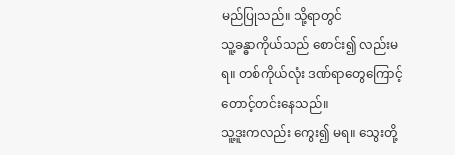မည်ပြုသည်။ သို့ရာတွင်
သူ့ခန္ဓာကိုယ်သည် စောင်း၍ လည်းမရ။ တစ်ကိုယ်လုံး ဒဏ်ရာတွေကြောင့် တောင့်တင်းနေသည်။
သူ့ဒူးကလည်း ကွေး၍ မရ။ သွေးတို့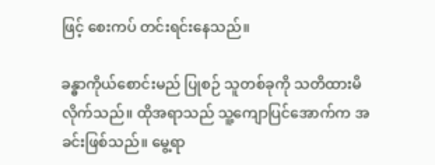ဖြင့် စေးကပ် တင်းရင်းနေသည်။

ခန္ဓာကိုယ်စောင်းမည် ပြုစဉ် သူတစ်ခုကို သတိထားမိလိုက်သည်။ ထိုအရာသည် သူ့ကျောပြင်အောက်က အခင်းဖြစ်သည်။ မွေ့ရာ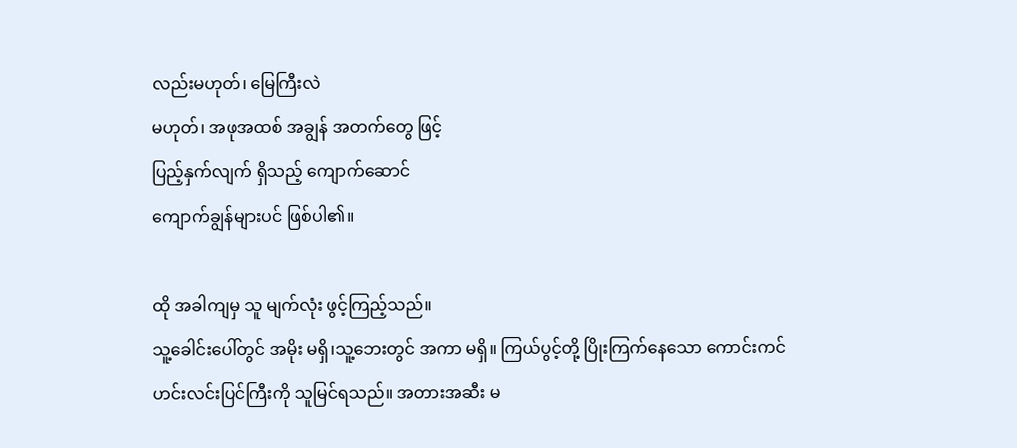လည်းမဟုတ်၊ မြေကြီးလဲ
မဟုတ်၊ အဖုအထစ် အချွန် အတက်တွေ ဖြင့်
ပြည့်နှက်လျက် ရှိသည့် ကျောက်ဆောင်
ကျောက်ချွန်များပင် ဖြစ်ပါ၏။

ထို အခါကျမှ သူ မျက်လုံး ဖွင့်ကြည့်သည်။
သူ့ခေါင်းပေါ်တွင် အမိုး မရှိ၊သူ့ဘေးတွင် အကာ မရှိ။ ကြယ်ပွင့်တို့ ပြိုးကြက်နေသော ကောင်းကင်
ဟင်းလင်းပြင်ကြီးကို သူမြင်ရသည်။ အတားအဆီး မ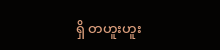ရှိ တဟူးဟူး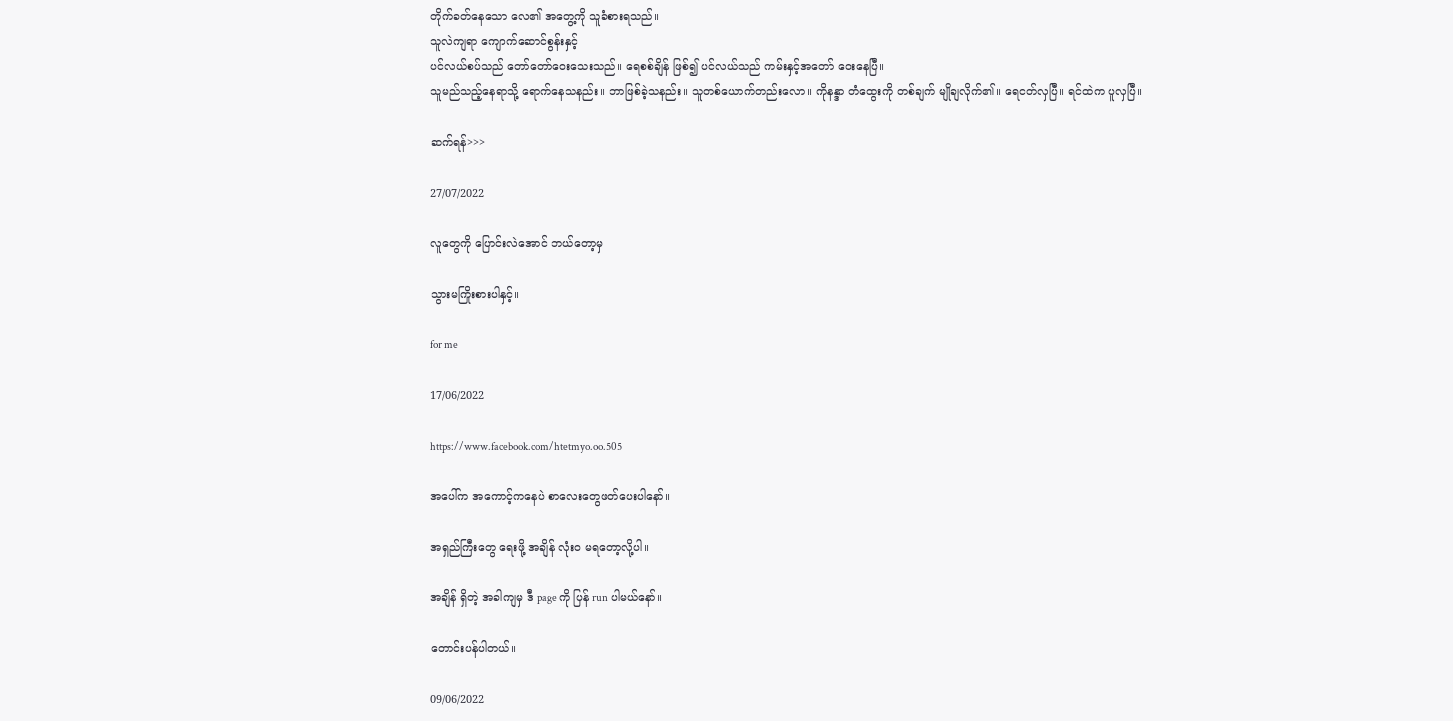တိုက်ခတ်နေသော လေ၏ အတွေ့ကို သူခံစားရသည်။
သူလဲကျရာ ကျောက်ဆောင်စွန်းနှင့်
ပင်လယ်စပ်သည် တော်တော်ဝေးသေးသည်။ ရေစစ်ချိန် ဖြစ်၍ ပင်လယ်သည် ကမ်းနှင့်အတော် ဝေးနေပြီ။
သူမည်သည့်နေရာသို့ ရောက်နေသနည်း။ ဘာဖြစ်ခဲ့သနည်း။ သူတစ်ယောက်တည်းလော။ ကိုနန္ဒာ တံထွေးကို တစ်ချက် မျိုချလိုက်၏။ ရေငတ်လှပြီ။ ရင်ထဲက ပူလှပြီ။

ဆက်ရန်>>>

27/07/2022

လူတွေကို ပြောင်းလဲအောင် ဘယ်တော့မှ

သွားမကြိုးစားပါနှင့်။

for me

17/06/2022

https://www.facebook.com/htetmyo.oo.505

အပေါ်က အကောင့်ကနေပဲ စာလေးတွေဖတ်ပေးပါနော်။

အရှည်ကြီးတွေ ရေးဖို့ အချိန် လုံးဝ မရတော့လို့ပါ။

အချိန် ရှိတဲ့ အခါကျမှ ဒီ page ကို ပြန် run ပါမယ်နော်။

တောင်းပန်ပါတယ်။

09/06/2022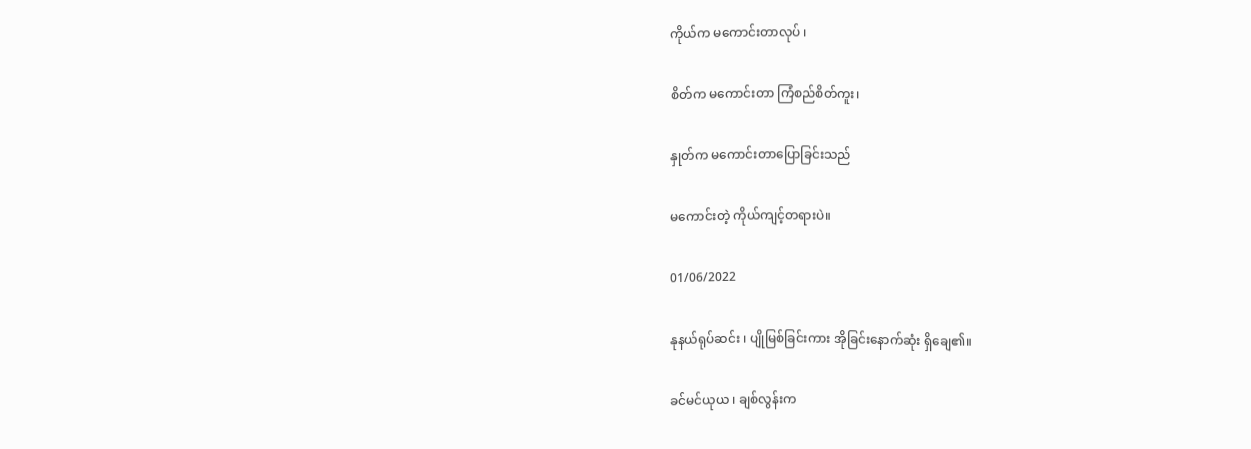ကိုယ်က မကောင်းတာလုပ် ၊

စိတ်က မကောင်းတာ ကြံစည်စိတ်ကူး၊

နှုတ်က မကောင်းတာပြောခြင်းသည်

မကောင်းတဲ့ ကိုယ်ကျင့်တရားပဲ။

01/06/2022

နုနယ်ရုပ်ဆင်း ၊ ပျိုမြစ်ခြင်းကား အိုခြင်းနောက်ဆုံး ရှိချေ၏။

ခင်မင်ယုယ ၊ ချစ်လွန်းက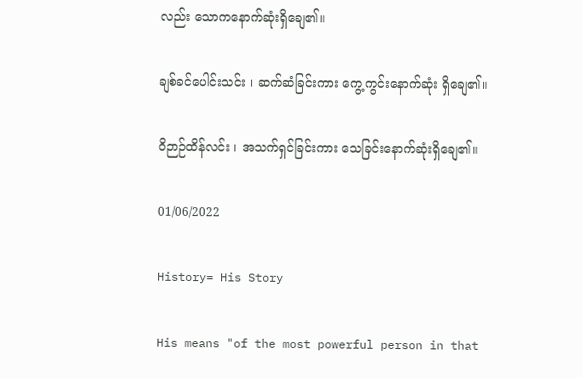လည်း သောကနောက်ဆုံးရှိချေ၏။

ချစ်ခင်ပေါင်းသင်း ၊ ဆက်ဆံခြင်းကား ကွေ့ကွင်းနောက်ဆုံး ရှိချေ၏။

ဝိဉာဉ်ထိန်လင်း ၊ အသက်ရှင်ခြင်းကား သေခြင်းနောက်ဆုံးရှိချေ၏။

01/06/2022

History= His Story

His means "of the most powerful person in that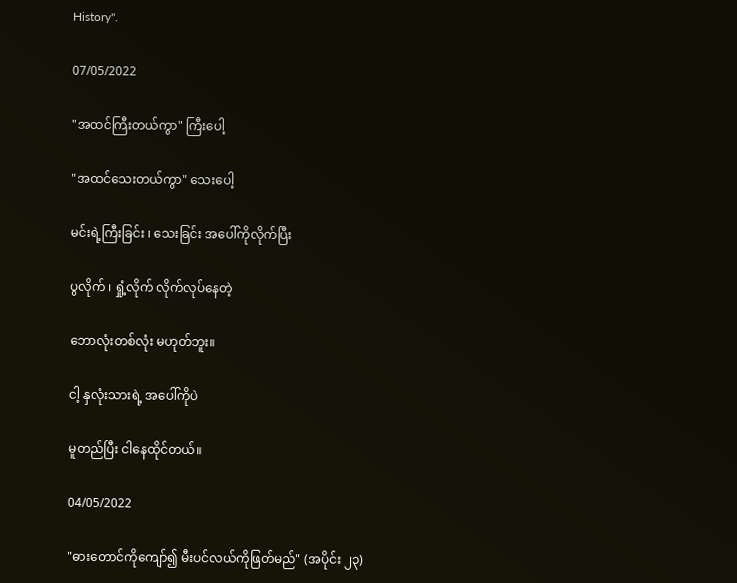History".

07/05/2022

"အထင်ကြီးတယ်ကွာ" ကြီးပေါ့

"အထင်သေးတယ်ကွာ" သေးပေါ့

မင်းရဲ့ကြီးခြင်း ၊ သေးခြင်း အပေါ်ကိုလိုက်ပြီး

ပွလိုက် ၊ ရှုံ့လိုက် လိုက်လုပ်နေတဲ့

ဘောလုံးတစ်လုံး မဟုတ်ဘူး။

ငါ့ နှလုံးသားရဲ့ အပေါ်ကိုပဲ

မူတည်ပြီး ငါနေထိုင်တယ်။

04/05/2022

"ဓားတောင်ကိုကျော်၍ မီးပင်လယ်ကိုဖြတ်မည်" (အပိုင်း ၂၃)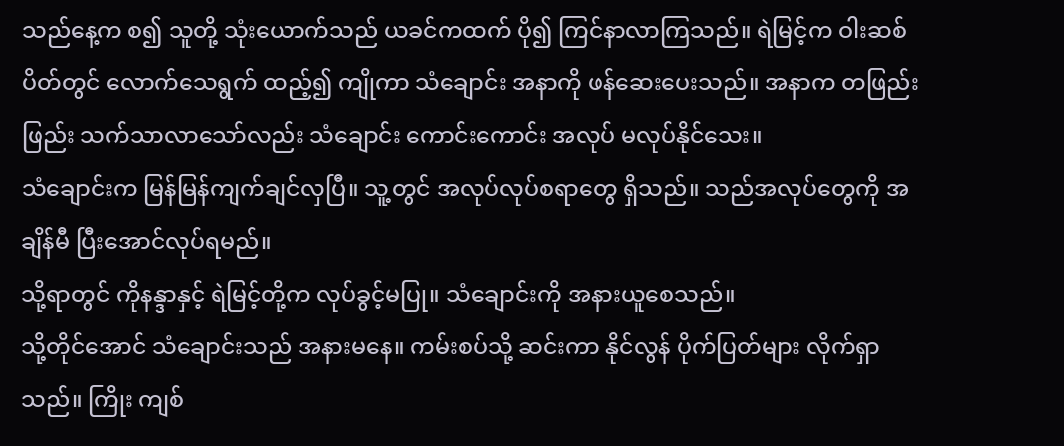သည်နေ့က စ၍ သူတို့ သုံးယောက်သည် ယခင်ကထက် ပို၍ ကြင်နာလာကြသည်။ ရဲမြင့်က ဝါးဆစ်ပိတ်တွင် လောက်သေရွက် ထည့်၍ ကျိုကာ သံချောင်း အနာကို ဖန်ဆေးပေးသည်။ အနာက တဖြည်းဖြည်း သက်သာလာသော်လည်း သံချောင်း ကောင်းကောင်း အလုပ် မလုပ်နိုင်သေး။
သံချောင်းက မြန်မြန်ကျက်ချင်လှပြီ။ သူ့တွင် အလုပ်လုပ်စရာတွေ ရှိသည်။ သည်အလုပ်တွေကို အချိန်မီ ပြီးအောင်လုပ်ရမည်။
သို့ရာတွင် ကိုနန္ဒာနှင့် ရဲမြင့်တို့က လုပ်ခွင့်မပြု။ သံချောင်းကို အနားယူစေသည်။
သို့တိုင်အောင် သံချောင်းသည် အနားမနေ။ ကမ်းစပ်သို့ ဆင်းကာ နိုင်လွန် ပိုက်ပြတ်များ လိုက်ရှာသည်။ ကြိုး ကျစ်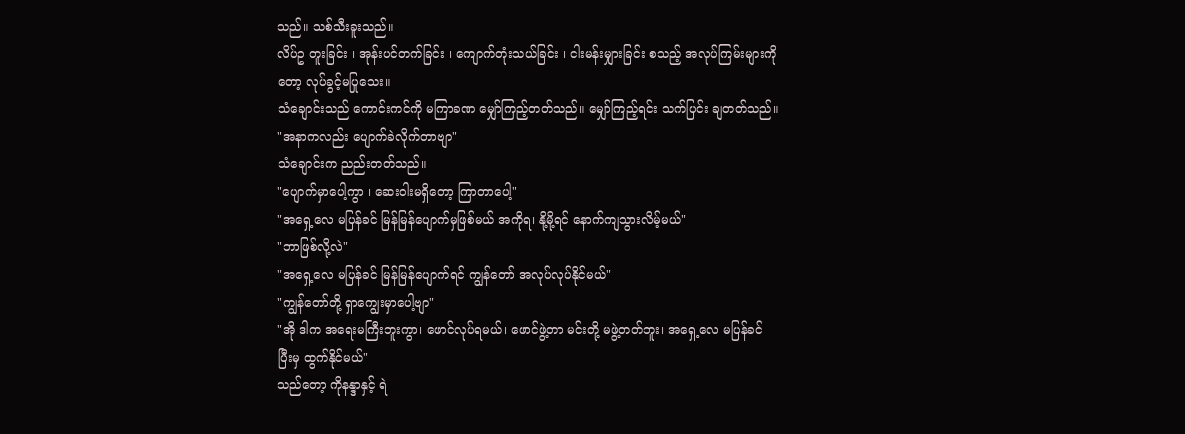သည်။ သစ်သီးခူးသည်။
လိပ်ဥ တူးခြင်း ၊ အုန်းပင်တက်ခြင်း ၊ ကျောက်တုံးသယ်ခြင်း ၊ ငါးမန်းမျှားခြင်း စသည့် အလုပ်ကြမ်းများကိုတော့ လုပ်ခွင့်မပြုသေး။
သံချောင်းသည် ကောင်းကင်ကို မကြာခဏ မျှော်ကြည့်တတ်သည်။ မျှော်ကြည့်ရင်း သက်ပြင်း ချတတ်သည်။
"အနာကလည်း ပျောက်ခဲလိုက်တာဗျာ"
သံချောင်းက ညည်းတတ်သည်။
"ပျောက်မှာပေါ့ကွာ ၊ ဆေးဝါးမရှိတော့ ကြာတာပေါ့"
"အရှေ့လေ မပြန်ခင် မြန်မြန်ပျောက်မှဖြစ်မယ် အကိုရ၊ နို့မို့ရင် နောက်ကျသွားလိမ့်မယ်"
"ဘာဖြစ်လို့လဲ"
"အရှေ့လေ မပြန်ခင် မြန်မြန်ပျောက်ရင် ကျွန်တော် အလုပ်လုပ်နိုင်မယ်"
"ကျွန်တော်တို့ ရှာကျွေးမှာပေါ့ဗျာ"
"အို ဒါက အရေးမကြီးဘူးကွာ၊ ဖောင်လုပ်ရမယ်၊ ဖောင်ဖွဲ့တာ မင်းတို့ မဖွဲ့တတ်ဘူး၊ အရှေ့လေ မပြန်ခင် ပြီးမှ ထွက်နိုင်မယ်"
သည်တော့ ကိုနန္ဒာနှင့် ရဲ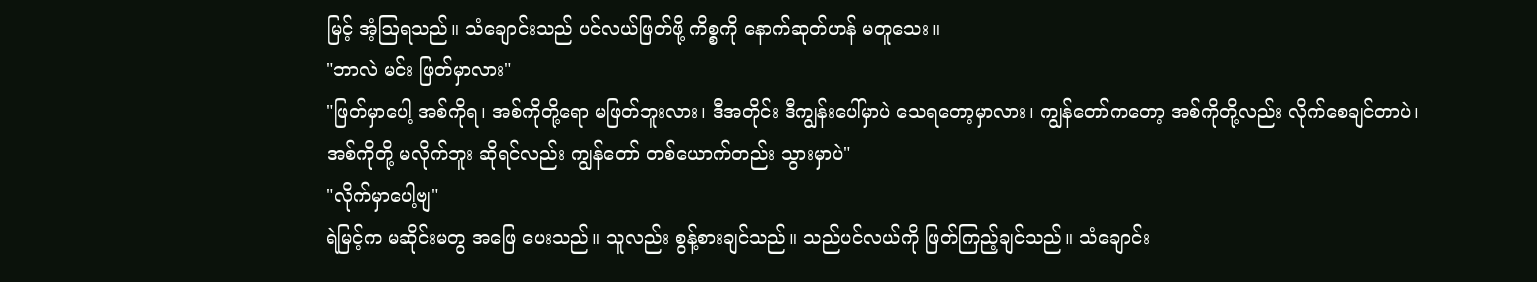မြင့် အံ့ဩရသည်။ သံချောင်းသည် ပင်လယ်ဖြတ်ဖို့ ကိစ္စကို နောက်ဆုတ်ဟန် မတူသေး။
"ဘာလဲ မင်း ဖြတ်မှာလား"
"ဖြတ်မှာပေါ့ အစ်ကိုရ၊ အစ်ကိုတို့ရော မဖြတ်ဘူးလား၊ ဒီအတိုင်း ဒီကျွန်းပေါ်မှာပဲ သေရတော့မှာလား၊ ကျွန်တော်ကတော့ အစ်ကိုတို့လည်း လိုက်စေချင်တာပဲ၊ အစ်ကိုတို့ မလိုက်ဘူး ဆိုရင်လည်း ကျွန်တော် တစ်ယောက်တည်း သွားမှာပဲ"
"လိုက်မှာပေါ့ဗျ"
ရဲမြင့်က မဆိုင်းမတွ အဖြေ ပေးသည်။ သူလည်း စွန့်စားချင်သည်။ သည်ပင်လယ်ကို ဖြတ်ကြည့်ချင်သည်။ သံချောင်း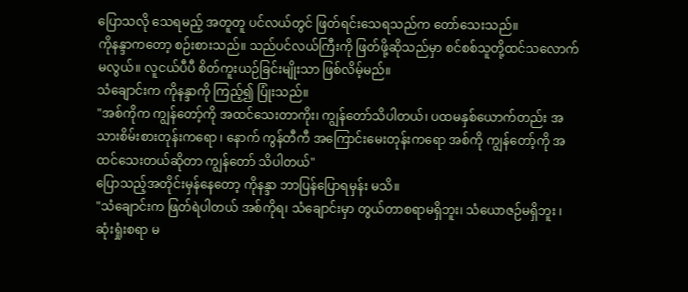ပြောသလို သေရမည့် အတူတူ ပင်လယ်တွင် ဖြတ်ရင်းသေရသည်က တော်သေးသည်။
ကိုနန္ဒာကတော့ စဉ်းစားသည်။ သည်ပင်လယ်ကြီးကို ဖြတ်ဖို့ဆိုသည်မှာ စင်စစ်သူတို့ထင်သလောက်မလွယ်။ လူငယ်ပီပီ စိတ်ကူးယဉ်ခြင်းမျိုးသာ ဖြစ်လိမ့်မည်။
သံချောင်းက ကိုနန္ဒာကို ကြည့်၍ ပြုံးသည်။
"အစ်ကိုက ကျွန်တော့်ကို အထင်သေးတာကိုး၊ ကျွန်တော်သိပါတယ်၊ ပထမနှစ်ယောက်တည်း အသားစိမ်းစားတုန်းကရော ၊ နောက် ကွန်တီကီ အကြောင်းမေးတုန်းကရော အစ်ကို ကျွန်တော့်ကို အထင်သေးတယ်ဆိုတာ ကျွန်တော် သိပါတယ်"
ပြောသည့်အတိုင်းမှန်နေတော့ ကိုနန္ဒာ ဘာပြန်ပြောရမှန်း မသိ။
"သံချောင်းက ဖြတ်ရဲပါတယ် အစ်ကိုရ၊ သံချောင်းမှာ တွယ်တာစရာမရှိဘူး၊ သံယောဇဉ်မရှိဘူး ၊ ဆုံးရှုံးစရာ မ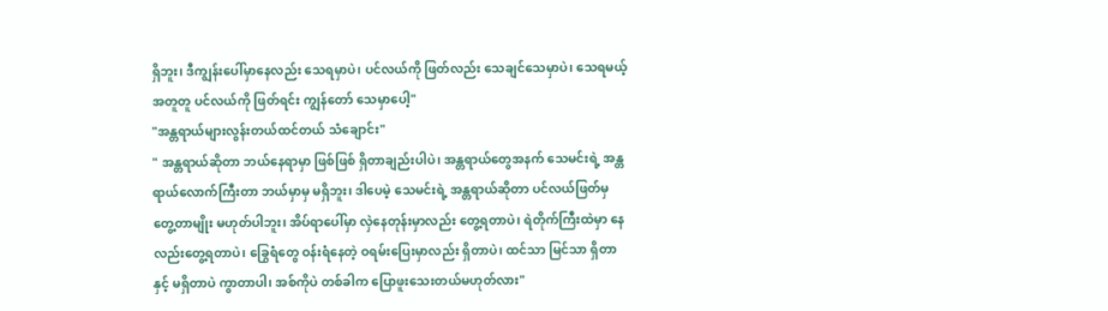ရှိဘူး၊ ဒီကျွန်းပေါ်မှာနေလည်း သေရမှာပဲ၊ ပင်လယ်ကို ဖြတ်လည်း သေချင်သေမှာပဲ၊ သေရမယ့် အတူတူ ပင်လယ်ကို ဖြတ်ရင်း ကျွန်တော် သေမှာပေါ့"
"အန္တရာယ်များလွန်းတယ်ထင်တယ် သံချောင်း"
" အန္တရာယ်ဆိုတာ ဘယ်နေရာမှာ ဖြစ်ဖြစ် ရှိတာချည်းပါပဲ၊ အန္တရာယ်တွေအနက် သေမင်းရဲ့ အန္တရာယ်လောက်ကြီးတာ ဘယ်မှာမှ မရှိဘူး၊ ဒါပေမဲ့ သေမင်းရဲ့ အန္တရာယ်ဆိုတာ ပင်လယ်ဖြတ်မှ တွေ့တာမျိုး မဟုတ်ပါဘူး၊ အိပ်ရာပေါ်မှာ လှဲနေတုန်းမှာလည်း တွေ့ရတာပဲ၊ ရဲတိုက်ကြီးထဲမှာ နေလည်းတွေ့ရတာပဲ၊ ခြွေရံတွေ ဝန်းရံနေတဲ့ ဝရမ်းပြေးမှာလည်း ရှိတာပဲ၊ ထင်သာ မြင်သာ ရှိတာနှင့် မရှိတာပဲ ကွာတာပါ၊ အစ်ကိုပဲ တစ်ခါက ပြောဖူးသေးတယ်မဟုတ်လား"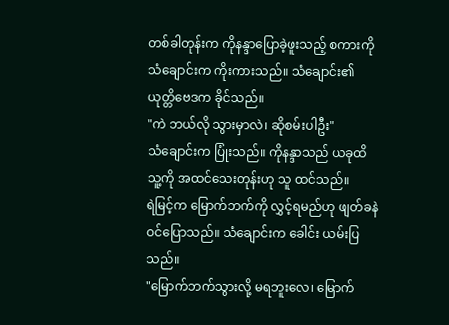တစ်ခါတုန်းက ကိုနန္ဒာပြောခဲ့ဖူးသည့် စကားကို သံချောင်းက ကိုးကားသည်။ သံချောင်း၏ ယုတ္တိဗေဒက ခိုင်သည်။
"ကဲ ဘယ်လို သွားမှာလဲ၊ ဆိုစမ်းပါဦး"
သံချောင်းက ပြုံးသည်။ ကိုနန္ဒာသည် ယခုထိ သူ့ကို အထင်သေးတုန်းဟု သူ ထင်သည်။
ရဲမြင့်က မြောက်ဘက်ကို လွှင့်ရမည်ဟု ဖျတ်ခနဲ ဝင်ပြောသည်။ သံချောင်းက ခေါင်း ယမ်းပြသည်။
"မြောက်ဘက်သွားလို့ မရဘူးလေ၊ မြောက်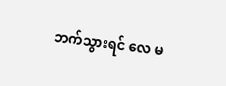ဘက်သွားရင် လေ မ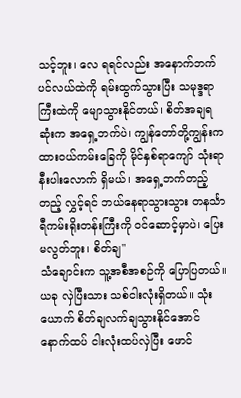သင့်ဘူး၊ လေ ရရင်လည်း အနောက်ဘက် ပင်လယ်ထဲကို ရမ်းထွက်သွားပြီး သမုဒ္ဒရာကြီးထဲကို မျောသွားနိုင်တယ်၊ စိတ်အချရဆုံးက အရှေ့ဘက်ပဲ၊ ကျွန်တော်တို့ကျွန်းက ထားဝယ်ကမ်းခြေကို မိုင်နှစ်ရာကျော် သုံးရာနီးပါးလောက် ရှိမယ်၊ အရှေ့ဘက်တည့်တည့် လွှင့်ရင် ဘယ်နေရာသွားသွား တနင်္သာရီကမ်းရိုးတန်းကြီးကို ဝင်ဆောင့်မှာပဲ၊ ပြေးမလွတ်ဘူး၊ စိတ်ချ"
သံချောင်းက သူ့အစီအစဉ်ကို ပြောပြတယ်။ ယခု လှဲပြီးသား သစ်ငါးလုံးရှိတယ်။ သုံးယောက် စိတ်ချလက်ချသွားနိုင်အောင် နောက်ထပ် ငါးလုံးထပ်လှဲပြီး ဖောင်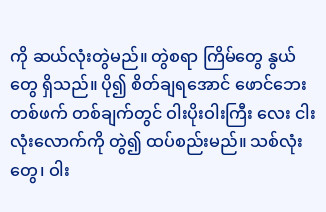ကို ဆယ်လုံးတွဲမည်။ တွဲစရာ ကြိမ်တွေ နွယ်တွေ ရှိသည်။ ပို၍ စိတ်ချရအောင် ဖောင်ဘေး တစ်ဖက် တစ်ချက်တွင် ဝါးပိုးဝါးကြီး လေး ငါးလုံးလောက်ကို တွဲ၍ ထပ်စည်းမည်။ သစ်လုံးတွေ၊ ဝါး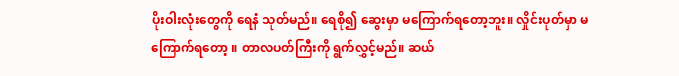ပိုးဝါးလုံးတွေကို ရေနံ သုတ်မည်။ ရေစို၍ ဆွေးမှာ မကြောက်ရတော့ဘူး။ လှိုင်းပုတ်မှာ မကြောက်ရတော့ ။ တာလပတ်ကြီးကို ရွက်လွှင့်မည်။ ဆယ်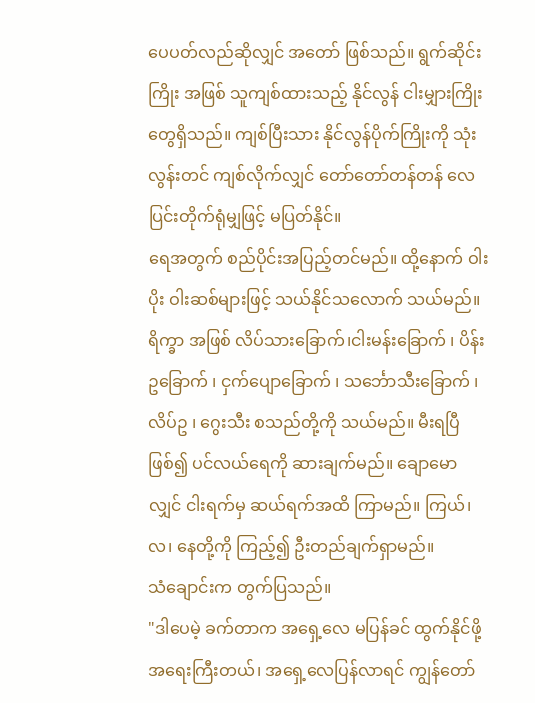ပေပတ်လည်ဆိုလျှင် အတော် ဖြစ်သည်။ ရွက်ဆိုင်းကြိုး အဖြစ် သူကျစ်ထားသည့် နိုင်လွန် ငါးမျှားကြိုးတွေရှိသည်။ ကျစ်ပြီးသား နိုင်လွန်ပိုက်ကြိုးကို သုံးလွန်းတင် ကျစ်လိုက်လျှင် တော်တော်တန်တန် လေပြင်းတိုက်ရုံမျှဖြင့် မပြတ်နိုင်။
ရေအတွက် စည်ပိုင်းအပြည့်တင်မည်။ ထို့နောက် ဝါးပိုး ဝါးဆစ်များဖြင့် သယ်နိုင်သလောက် သယ်မည်။ ရိက္ခာ အဖြစ် လိပ်သားခြောက်၊ငါးမန်းခြောက် ၊ ပိန်းဥခြောက် ၊ ငှက်ပျောခြောက် ၊ သင်္ဘောသီးခြောက် ၊ လိပ်ဥ ၊ ဂွေးသီး စသည်တို့ကို သယ်မည်။ မီးရပြီ ဖြစ်၍ ပင်လယ်ရေကို ဆားချက်မည်။ ချောမောလျှင် ငါးရက်မှ ဆယ်ရက်အထိ ကြာမည်။ ကြယ်၊ လ၊ နေတို့ကို ကြည့်၍ ဦးတည်ချက်ရှာမည်။
သံချောင်းက တွက်ပြသည်။
"ဒါပေမဲ့ ခက်တာက အရှေ့လေ မပြန်ခင် ထွက်နိုင်ဖို့ အရေးကြီးတယ်၊ အရှေ့လေပြန်လာရင် ကျွန်တော်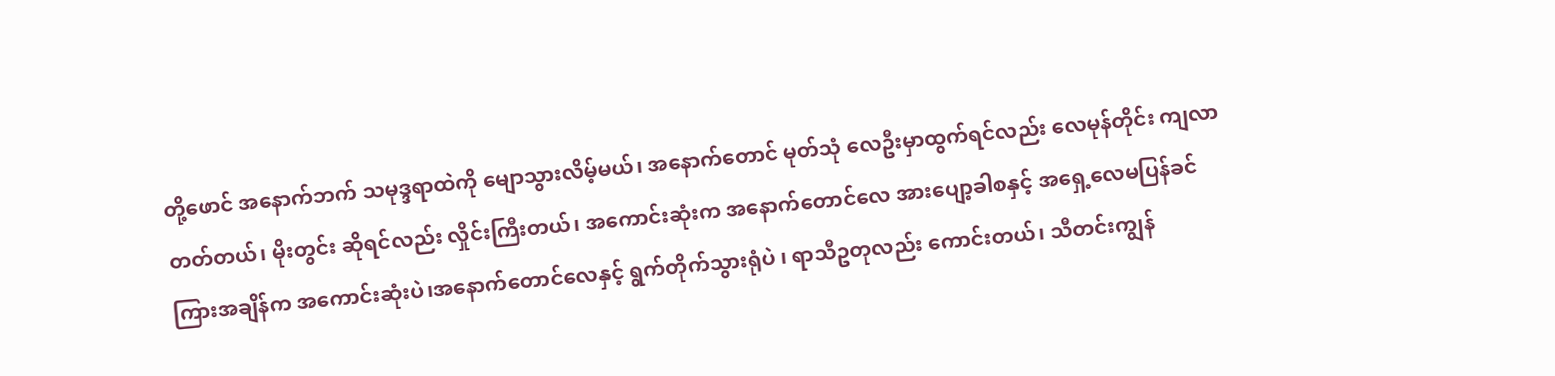တို့ဖောင် အနောက်ဘက် သမုဒ္ဒရာထဲကို မျောသွားလိမ့်မယ်၊ အနောက်တောင် မုတ်သုံ လေဦးမှာထွက်ရင်လည်း လေမုန်တိုင်း ကျလာတတ်တယ်၊ မိုးတွင်း ဆိုရင်လည်း လှိုင်းကြီးတယ်၊ အကောင်းဆုံးက အနောက်တောင်လေ အားပျော့ခါစနှင့် အရှေ့လေမပြန်ခင် ကြားအချိန်က အကောင်းဆုံးပဲ၊အနောက်တောင်လေနှင့် ရွက်တိုက်သွားရုံပဲ ၊ ရာသီဥတုလည်း ကောင်းတယ်၊ သီတင်းကျွန်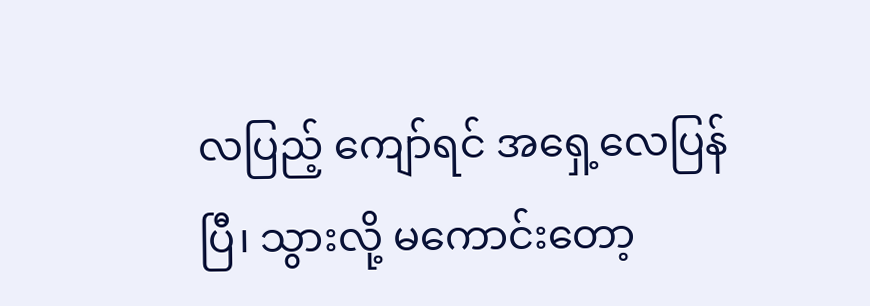လပြည့် ကျော်ရင် အရှေ့လေပြန်ပြီ၊ သွားလို့ မကောင်းတော့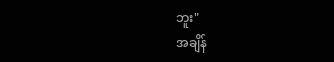ဘူး"
အချိန်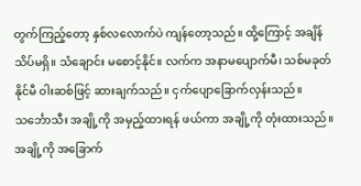တွက်ကြည့်တော့ နှစ်လလောက်ပဲ ကျန်တော့သည်။ ထို့ကြောင့် အချိန်သိပ်မရှိ။ သံချောင်း မစောင့်နိုင်။ လက်က အနာမပျောက်မီ၊ သစ်မခုတ်နိုင်မီ ဝါးဆစ်ဖြင့် ဆားချက်သည်။ ငှက်ပျောခြောက်လှန်းသည်။ သင်္ဘောသီး အချို့ကို အမှည့်ထားရန် ဖယ်ကာ အချို့ကို တုံးထားသည်။ အချို့ကို အခြောက်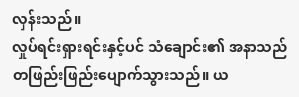လှန်းသည်။
လှုပ်ရင်းရှားရင်းနှင့်ပင် သံချောင်း၏ အနာသည် တဖြည်းဖြည်းပျောက်သွားသည်။ ယ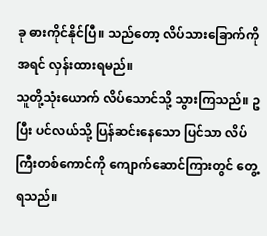ခု ဓားကိုင်နိုင်ပြီ။ သည်တော့ လိပ်သားခြောက်ကို အရင် လှန်းထားရမည်။
သူတို့သုံးယောက် လိပ်သောင်သို့ သွားကြသည်။ ဥပြီး ပင်လယ်သို့ ပြန်ဆင်းနေသော ပြင်သာ လိပ်ကြီးတစ်ကောင်ကို ကျောက်ဆောင်ကြားတွင် တွေ့ရသည်။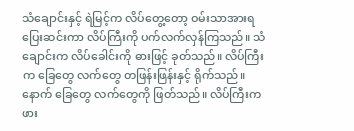သံချောင်းနှင့် ရဲမြင့်က လိပ်တွေ့တော့ ဝမ်းသာအားရ ပြေးဆင်းကာ လိပ်ကြီးကို ပက်လက်လှန်ကြသည်။ သံချောင်းက လိပ်ခေါင်းကို ဓားဖြင့် ခုတ်သည်။ လိပ်ကြီးက ခြေတွေ လက်တွေ တဖြန်းဖြန်းနှင့် ရိုက်သည်။ နောက် ခြေတွေ လက်တွေကို ဖြတ်သည်။ လိပ်ကြီးက ဖား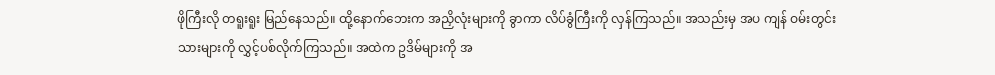ဖိုကြီးလို တရူးရူး မြည်နေသည်။ ထို့နောက်ဘေးက အညှိလုံးများကို ခွာကာ လိပ်ခွံကြီးကို လှန်ကြသည်။ အသည်းမှ အပ ကျန် ဝမ်းတွင်းသားများကို လွှင့်ပစ်လိုက်ကြသည်။ အထဲက ဥဒိမ်များကို အ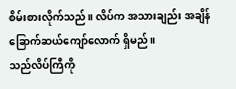စိမ်းစားလိုက်သည် ။ လိပ်က အသားချည်း အချိန်ခြောက်ဆယ်ကျော်လောက် ရှိမည်။
သည်လိပ်ကြီကို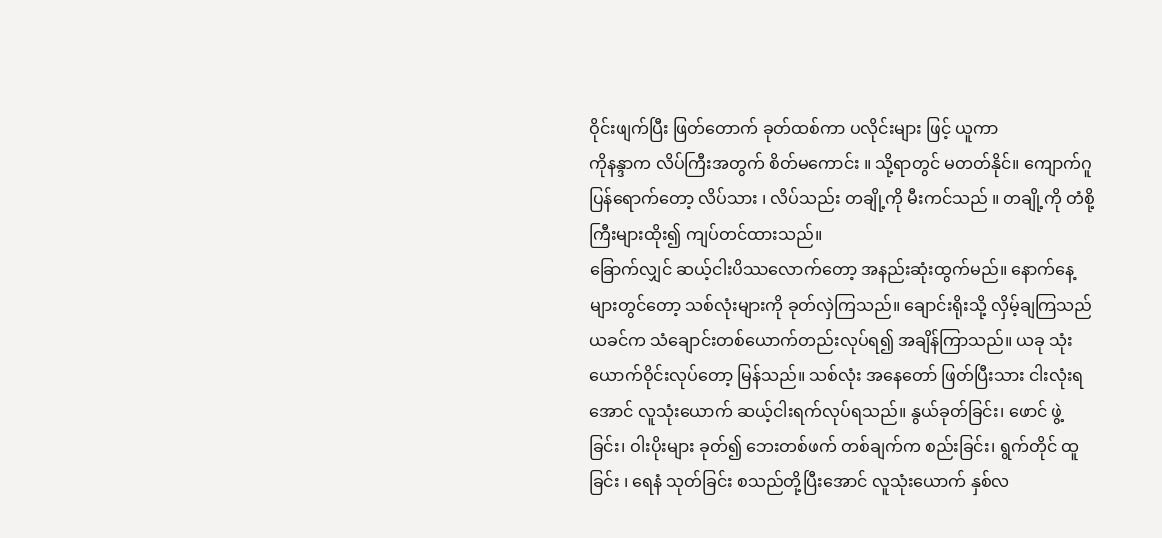ဝိုင်းဖျက်ပြီး ဖြတ်တောက် ခုတ်ထစ်ကာ ပလိုင်းများ ဖြင့် ယူကာ
ကိုနန္ဒာက လိပ်ကြီးအတွက် စိတ်မကောင်း ။ သို့ရာတွင် မတတ်နိုင်။ ကျောက်ဂူပြန်ရောက်တော့ လိပ်သား ၊ လိပ်သည်း တချို့ကို မီးကင်သည် ။ တချို့ကို တံစို့ကြီးများထိုး၍ ကျပ်တင်ထားသည်။
ခြောက်လျှင် ဆယ့်ငါးပိဿလောက်တော့ အနည်းဆုံးထွက်မည်။ နောက်နေ့များတွင်တော့ သစ်လုံးများကို ခုတ်လှဲကြသည်။ ချောင်းရိုးသို့ လှိမ့်ချကြသည် ယခင်က သံချောင်းတစ်ယောက်တည်းလုပ်ရ၍ အချိန်ကြာသည်။ ယခု သုံးယောက်ဝိုင်းလုပ်တော့ မြန်သည်။ သစ်လုံး အနေတော် ဖြတ်ပြီးသား ငါးလုံးရအောင် လူသုံးယောက် ဆယ့်ငါးရက်လုပ်ရသည်။ နွယ်ခုတ်ခြင်း၊ ဖောင် ဖွဲ့ခြင်း၊ ဝါးပိုးများ ခုတ်၍ ဘေးတစ်ဖက် တစ်ချက်က စည်းခြင်း၊ ရွက်တိုင် ထူခြင်း ၊ ရေနံ သုတ်ခြင်း စသည်တို့ပြီးအောင် လူသုံးယောက် နှစ်လ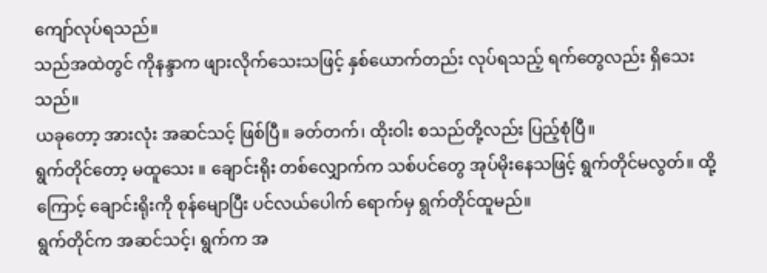ကျော်လုပ်ရသည်။
သည်အထဲတွင် ကိုနန္ဒာက ဖျားလိုက်သေးသဖြင့် နှစ်ယောက်တည်း လုပ်ရသည့် ရက်တွေလည်း ရှိသေးသည်။
ယခုတော့ အားလုံး အဆင်သင့် ဖြစ်ပြီ။ ခတ်တက်၊ ထိုးဝါး စသည်တို့လည်း ပြည့်စုံပြီ။
ရွက်တိုင်တော့ မထူသေး ။ ချောင်းရိုး တစ်လျှောက်က သစ်ပင်တွေ အုပ်မိုးနေသဖြင့် ရွက်တိုင်မလွတ်။ ထို့ကြောင့် ချောင်းရိုးကို စုန်မျောပြီး ပင်လယ်ပေါက် ရောက်မှ ရွက်တိုင်ထူမည်။
ရွက်တိုင်က အဆင်သင့်၊ ရွက်က အ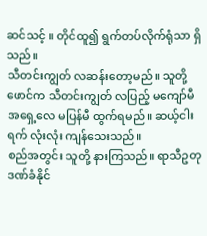ဆင်သင့် ။ တိုင်ထူ၍ ရွက်တပ်လိုက်ရုံသာ ရှိသည်။
သီတင်းကျွတ် လဆန်းတော့မည်။ သူတို့ ဖောင်က သီတင်းကျွတ် လပြည့် မကျော်မီ အရှေ့လေ မပြန်မီ ထွက်ရမည်။ ဆယ့်ငါးရက် လုံးလုံး ကျန်သေးသည်။
စည်အတွင်း သူတို့ နားကြသည်။ ရာသီဥတုဒဏ်ခံနိုင်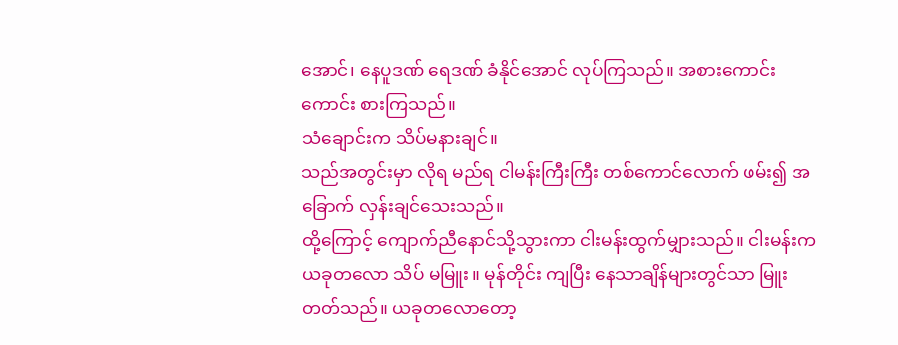အောင်၊ နေပူဒဏ် ရေဒဏ် ခံနိုင်အောင် လုပ်ကြသည်။ အစားကောင်းကောင်း စားကြသည်။
သံချောင်းက သိပ်မနားချင်။
သည်အတွင်းမှာ လိုရ မည်ရ ငါမန်းကြီးကြီး တစ်ကောင်လောက် ဖမ်း၍ အခြောက် လှန်းချင်သေးသည်။
ထို့ကြောင့် ကျောက်ညီနောင်သို့သွားကာ ငါးမန်းထွက်မျှားသည်။ ငါးမန်းက ယခုတလော သိပ် မမြူး။ မုန်တိုင်း ကျပြီး နေသာချိန်များတွင်သာ မြူးတတ်သည်။ ယခုတလောတော့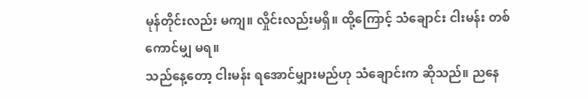မုန်တိုင်းလည်း မကျ။ လှိုင်းလည်းမရှိ။ ထို့ကြောင့် သံချောင်း ငါးမန်း တစ်ကောင်မျှ မရ။
သည်နေ့တော့ ငါးမန်း ရအောင်မျှားမည်ဟု သံချောင်းက ဆိုသည်။ ညနေ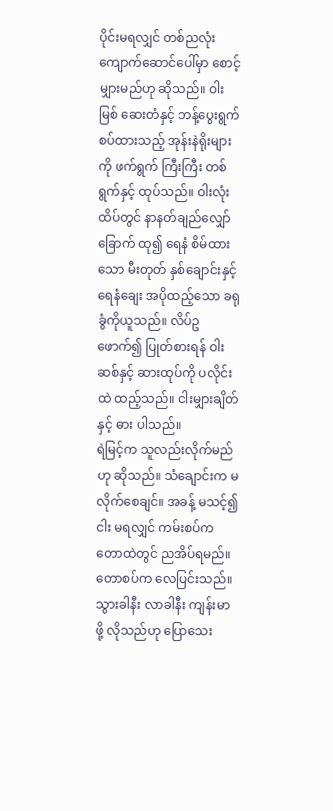ပိုင်းမရလျှင် တစ်ညလုံး ကျောက်ဆောင်ပေါ်မှာ စောင့်မျှားမည်ဟု ဆိုသည်။ ဝါးမြစ် ဆေးတံနှင့် ဘန့်ပွေးရွက် စပ်ထားသည့် အုန်းနဲရိုးများကို ဖက်ရွက် ကြီးကြီး တစ်ရွက်နှင့် ထုပ်သည်။ ဝါးလုံး ထိပ်တွင် နာနတ်ချည်လျှော်ခြောက် ထု၍ ရေနံ စိမ်ထားသော မီးတုတ် နှစ်ချောင်းနှင့် ရေနံချေး အပိုထည့်သော ခရုခွံကိုယူသည်။ လိပ်ဥ ဖောက်၍ ပြုတ်စားရန် ဝါးဆစ်နှင့် ဆားထုပ်ကို ပလိုင်းထဲ ထည့်သည်။ ငါးမျှားချိတ်နှင့် ဓား ပါသည်။
ရဲမြင့်က သူလည်းလိုက်မည်ဟု ဆိုသည်။ သံချောင်းက မလိုက်စေချင်။ အခန့် မသင့်၍ ငါး မရလျှင် ကမ်းစပ်က တောထဲတွင် ညအိပ်ရမည်။ တောစပ်က လေပြင်းသည်။ သွားခါနီး လာခါနီး ကျန်းမာဖို့ လိုသည်ဟု ပြောသေး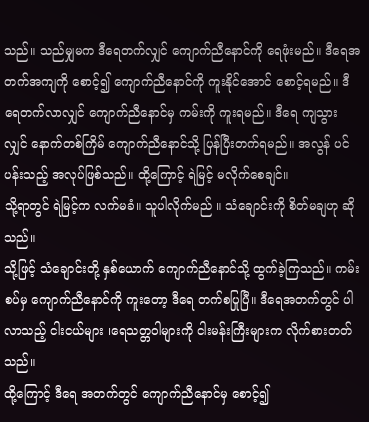သည်။ သည်မျှမက ဒီရေတက်လျှင် ကျောက်ညီနောင်ကို ရေဖုံးမည်။ ဒီရေအတက်အကျကို စောင့်၍ ကျောက်ညီနောင်ကို ကူးနိုင်အောင် စောင့်ရမည်။ ဒီရေတက်လာလျှင် ကျောက်ညီနောင်မှ ကမ်းကို ကူးရမည်။ ဒီရေ ကျသွားလျှင် နောက်တစ်ကြိမ် ကျောက်ညီနောင်သို့ ပြန်ပြီးတက်ရမည်။ အလွန် ပင်ပန်းသည့် အလုပ်ဖြစ်သည်။ ထို့ကြောင့် ရဲမြင့် မလိုက်စေချင်။
သို့ရာတွင် ရဲမြင့်က လက်မခံ။ သူပါလိုက်မည် ။ သံချောင်းကို စိတ်မချဟု ဆိုသည်။
သို့ဖြင့် သံချောင်းတို့ နှစ်ယောက် ကျောက်ညီနောင်သို့ ထွက်ခဲ့ကြသည်။ ကမ်းစပ်မှ ကျောက်ညီနောင်ကို ကူးတော့ ဒီရေ တက်စပြုပြီ။ ဒီရေအတက်တွင် ပါလာသည့် ငါးငယ်များ ၊ရေသတ္တဝါများကို ငါးမန်းကြီးများက လိုက်စားတတ်သည်။
ထို့ကြောင့် ဒီရေ အတက်တွင် ကျောက်ညီနောင်မှ စောင့်၍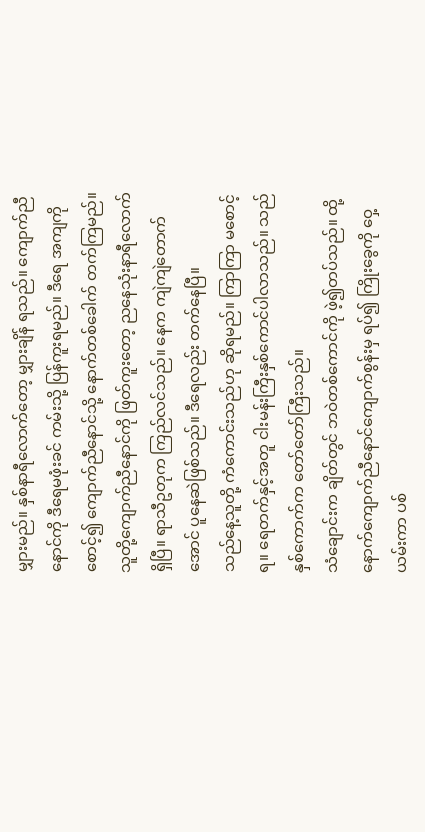မျှားမည်။ နှစ်နာရီလောက်တော့ မျှားချိန် ရသည်။ ကျောက်ညီနောင်ကို ဒီရေမဖုံးခင် ကမ်းသို့ ပြန်ကူးရမည်။ ဒီရေ အကျကိုစောင့်၍ ကျောက်ညီနောင်သို့ နောက်တစ်ခေါက် တက်ကြမည်။
သူတို့ကျောက်ညီနောင်ကို ဖြတ်ကူးတော့ ညနေသုံးနာရီလောက် ရှိပြီ။ ရာသီဥတုက ကြည်လင်သည်။ နေက ကျဲကျဲတောက်အောင် ပူနေဆဲဖြစ်သည်။ ဒီရေလည်း တက်နေပြီ။
သည်နေ့သူတို့ ကံကောင်းသည်ဟု ဆိုရမည်။ ကြာကြာ မစောင့်ရ။ ရေတက်နှင့်အတူ ငါးမန်းကြီးနှစ်ကောင်ပါလာသည်။ သည်နှစ်ကောက်က တော်တော်ကြီးသည်။
သံချောင်းက ချိတ်တွင် ဘဝဲတစ်ကောင်ကို ဖဲ့၍တပ်သည်။ ထို့နောက်ကျောက်ညီနောင်ကျောက်စွန်းမှ ရပ်၍ ကြိုးခွေကို ဝှေ့ယမ်းကာ ပစ်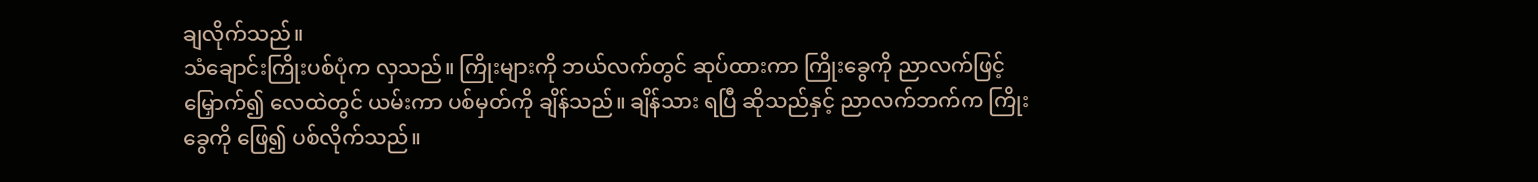ချလိုက်သည်။
သံချောင်းကြိုးပစ်ပုံက လှသည်။ ကြိုးများကို ဘယ်လက်တွင် ဆုပ်ထားကာ ကြိုးခွေကို ညာလက်ဖြင့်မြှောက်၍ လေထဲတွင် ယမ်းကာ ပစ်မှတ်ကို ချိန်သည်။ ချိန်သား ရပြီ ဆိုသည်နှင့် ညာလက်ဘက်က ကြိုးခွေကို ဖြေ၍ ပစ်လိုက်သည်။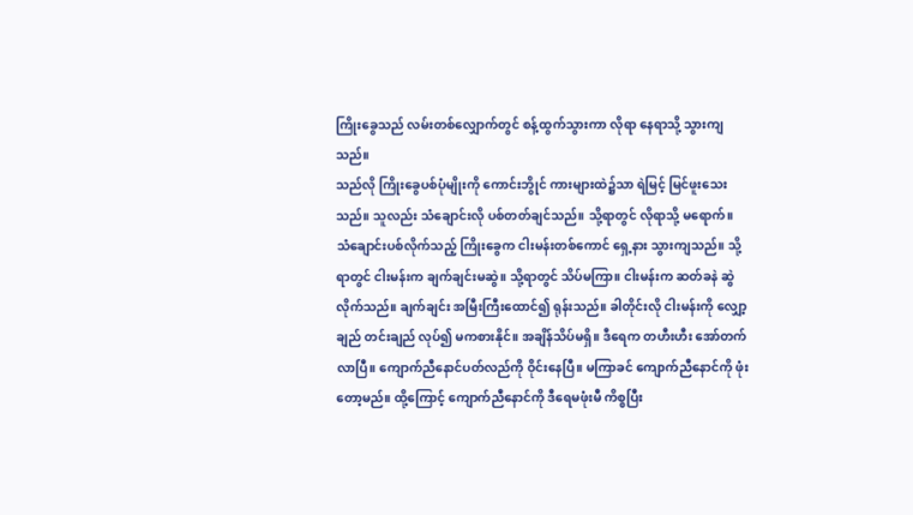ကြိုးခွေသည် လမ်းတစ်လျှောက်တွင် စန့်ထွက်သွားကာ လိုရာ နေရာသို့ သွားကျသည်။
သည်လို ကြိုးခွေပစ်ပုံမျိုးကို ကောင်းဘွိုင် ကားများထဲ၌သာ ရဲမြင့် မြင်ဖူးသေးသည်။ သူလည်း သံချောင်းလို ပစ်တတ်ချင်သည်။ သို့ရာတွင် လိုရာသို့ မရောက်။
သံချောင်းပစ်လိုက်သည့် ကြိုးခွေက ငါးမန်းတစ်ကောင် ရှေ့နား သွားကျသည်။ သို့ရာတွင် ငါးမန်းက ချက်ချင်းမဆွဲ။ သို့ရာတွင် သိပ်မကြာ။ ငါးမန်းက ဆတ်ခနဲ ဆွဲလိုက်သည်။ ချက်ချင်း အမြီးကြီးထောင်၍ ရုန်းသည်။ ခါတိုင်းလို ငါးမန်းကို လျှော့ချည် တင်းချည် လုပ်၍ မကစားနိုင်။ အချိန်သိပ်မရှိ။ ဒီရေက တဟီးဟီး အော်တက်လာပြီ။ ကျောက်ညီနောင်ပတ်လည်ကို ဝိုင်းနေပြီ။ မကြာခင် ကျောက်ညီနောင်ကို ဖုံးတော့မည်။ ထို့ကြောင့် ကျောက်ညီနောင်ကို ဒီရေမဖုံးမီ ကိစ္စပြီး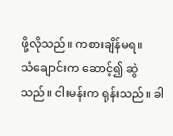ဖို့လိုသည်။ ကစားချိန်မရ။
သံချောင်းက ဆောင့်၍ ဆွဲသည်။ ငါးမန်းက ရုန်းသည်။ ခါ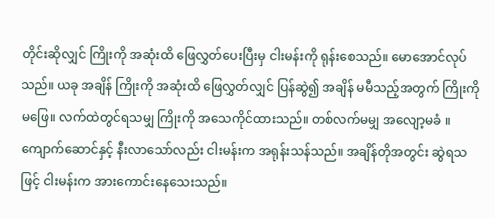တိုင်းဆိုလျှင် ကြိုးကို အဆုံးထိ ဖြေလွှတ်ပေးပြီးမှ ငါးမန်းကို ရုန်းစေသည်။ မောအောင်လုပ်သည်။ ယခု အချိန် ကြိုးကို အဆုံးထိ ဖြေလွှတ်လျှင် ပြန်ဆွဲ၍ အချိန် မမီသည့်အတွက် ကြိုးကို မဖြေ။ လက်ထဲတွင်ရသမျှ ကြိုးကို အသေကိုင်ထားသည်။ တစ်လက်မမျှ အလျော့မခံ ။ ကျောက်ဆောင်နှင့် နီးလာသော်လည်း ငါးမန်းက အရုန်းသန်သည်။ အချိန်တိုအတွင်း ဆွဲရသဖြင့် ငါးမန်းက အားကောင်းနေသေးသည်။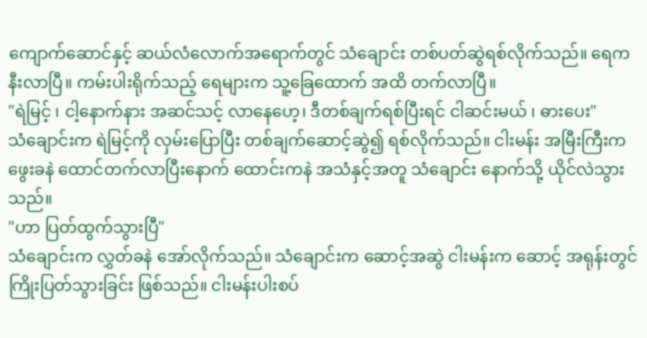ကျောက်ဆောင်နှင့် ဆယ်လံလောက်အရောက်တွင် သံချောင်း တစ်ပတ်ဆွဲရစ်လိုက်သည်။ ရေက နီးလာပြီ။ ကမ်းပါးရိုက်သည့် ရေများက သူ့ခြေထောက် အထိ တက်လာပြီ။
"ရဲမြင့် ၊ ငါ့နောက်နား အဆင်သင့် လာနေဟေ့၊ ဒီတစ်ချက်ရစ်ပြီးရင် ငါဆင်းမယ် ၊ ဓားပေး"
သံချောင်းက ရဲမြင့်ကို လှမ်းပြောပြီး တစ်ချက်ဆောင့်ဆွဲ၍ ရစ်လိုက်သည်။ ငါးမန်း အမြီးကြီးက ဖွေးခနဲ ထောင်တက်လာပြီးနောက် ထောင်းကနဲ အသံနှင့်အတူ သံချောင်း နောက်သို့ ယိုင်လဲသွားသည်။
"ဟာ ပြတ်ထွက်သွားပြီ"
သံချောင်းက လွှတ်ခနဲ အော်လိုက်သည်။ သံချောင်းက ဆောင့်အဆွဲ ငါးမန်းက ဆောင့် အရုန်းတွင် ကြိုးပြတ်သွားခြင်း ဖြစ်သည်။ ငါးမန်းပါးစပ်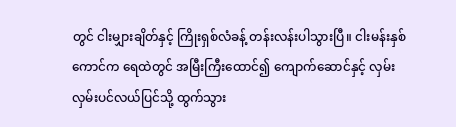တွင် ငါးမျှားချိတ်နှင့် ကြိုးရှစ်လံခန့် တန်းလန်းပါသွားပြီ။ ငါးမန်းနှစ်ကောင်က ရေထဲတွင် အမြီးကြီးထောင်၍ ကျောက်ဆောင်နှင့် လှမ်းလှမ်းပင်လယ်ပြင်သို့ ထွက်သွား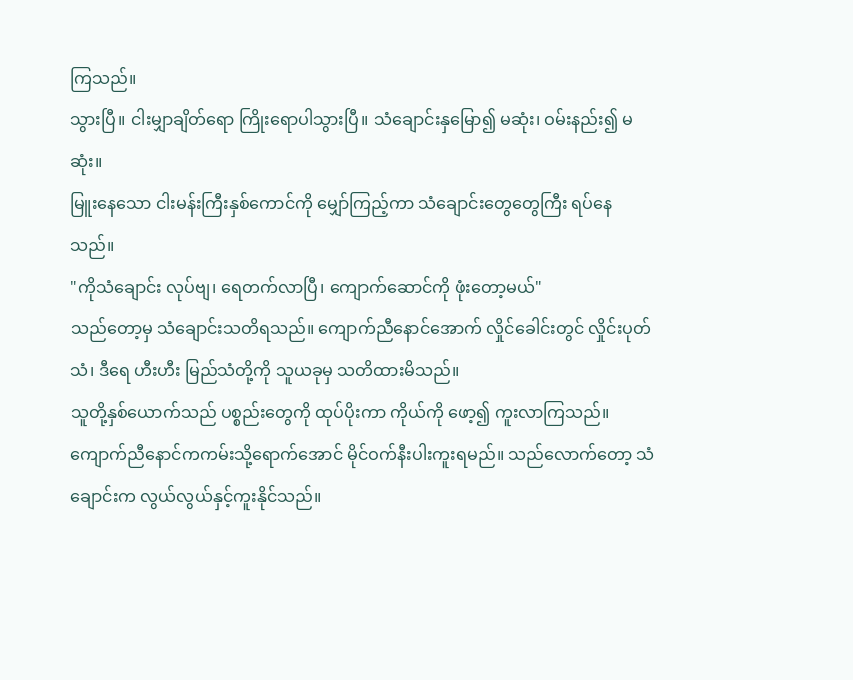ကြသည်။
သွားပြီ။ ငါးမျှာချိတ်ရော ကြိုးရောပါသွားပြီ။ သံချောင်းနှမြော၍ မဆုံး၊ ဝမ်းနည်း၍ မဆုံး။
မြူးနေသော ငါးမန်းကြီးနှစ်ကောင်ကို မျှော်ကြည့်ကာ သံချောင်းတွေတွေကြီး ရပ်နေသည်။
"ကိုသံချောင်း လုပ်ဗျ၊ ရေတက်လာပြီ၊ ကျောက်ဆောင်ကို ဖုံးတော့မယ်"
သည်တော့မှ သံချောင်းသတိရသည်။ ကျောက်ညီနောင်အောက် လှိုင်ခေါင်းတွင် လှိုင်းပုတ်သံ၊ ဒီရေ ဟီးဟီး မြည်သံတို့ကို သူယခုမှ သတိထားမိသည်။
သူတို့နှစ်ယောက်သည် ပစ္စည်းတွေကို ထုပ်ပိုးကာ ကိုယ်ကို ဖော့၍ ကူးလာကြသည်။
ကျောက်ညီနောင်ကကမ်းသို့ရောက်အောင် မိုင်ဝက်နီးပါးကူးရမည်။ သည်လောက်တော့ သံချောင်းက လွယ်လွယ်နှင့်ကူးနိုင်သည်။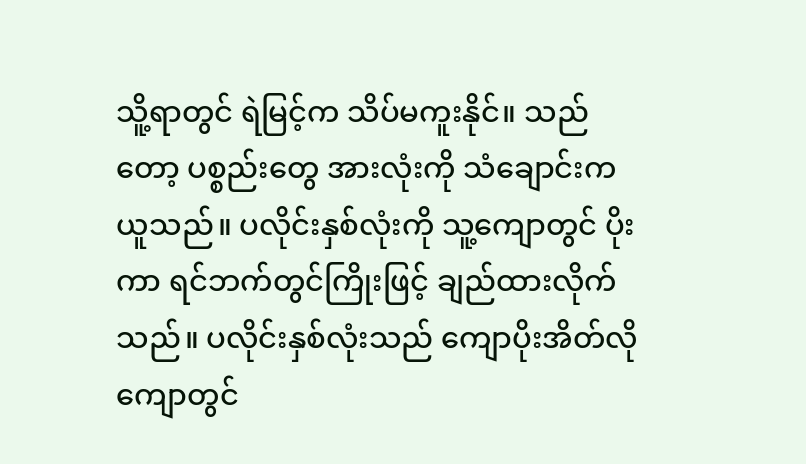သိူ့ရာတွင် ရဲမြင့်က သိပ်မကူးနိုင်။ သည်တော့ ပစ္စည်းတွေ အားလုံးကို သံချောင်းက ယူသည်။ ပလိုင်းနှစ်လုံးကို သူ့ကျောတွင် ပိုးကာ ရင်ဘက်တွင်ကြိုးဖြင့် ချည်ထားလိုက်သည်။ ပလိုင်းနှစ်လုံးသည် ကျောပိုးအိတ်လို ကျောတွင်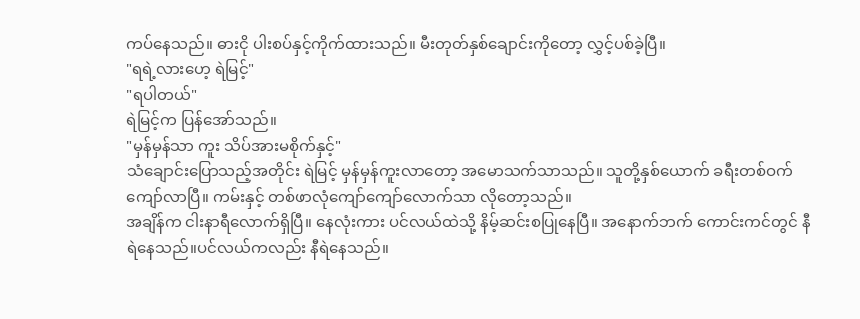ကပ်နေသည်။ ဓားငို ပါးစပ်နှင့်ကိုက်ထားသည်။ မီးတုတ်နှစ်ချောင်းကိုတော့ လွှင့်ပစ်ခဲ့ပြီ။
"ရရဲ့လားဟေ့ ရဲမြင့်"
"ရပါတယ်"
ရဲမြင့်က ပြန်အော်သည်။
"မှန်မှန်သာ ကူး သိပ်အားမစိုက်နှင့်"
သံချောင်းပြောသည့်အတိုင်း ရဲမြင့် မှန်မှန်ကူးလာတော့ အမောသက်သာသည်။ သူတို့နှစ်ယောက် ခရီးတစ်ဝက်ကျော်လာပြီ။ ကမ်းနှင့် တစ်ဖာလုံကျော်ကျော်လောက်သာ လိုတော့သည်။
အချိန်က ငါးနာရီလောက်ရှိပြီ။ နေလုံးကား ပင်လယ်ထဲသို့ နိမ့်ဆင်းစပြုနေပြီ။ အနောက်ဘက် ကောင်းကင်တွင် နီရဲနေသည်။ပင်လယ်ကလည်း နီရဲနေသည်။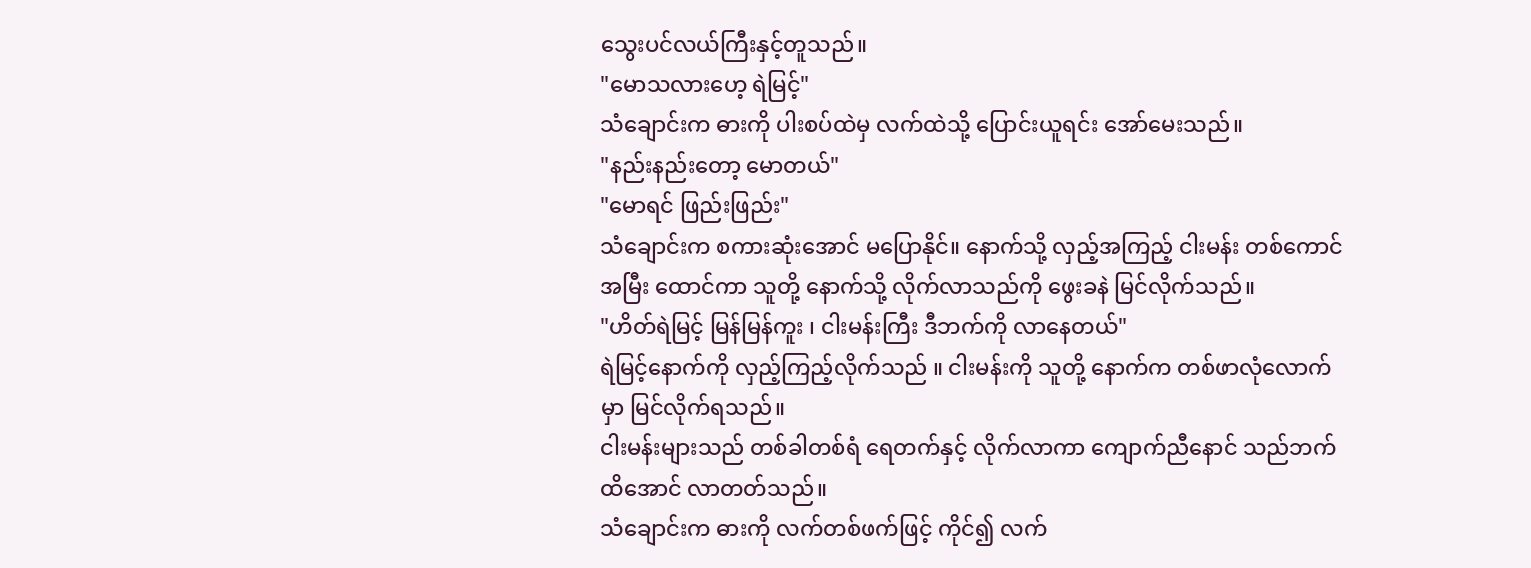သွေးပင်လယ်ကြီးနှင့်တူသည်။
"မောသလားဟေ့ ရဲမြင့်"
သံချောင်းက ဓားကို ပါးစပ်ထဲမှ လက်ထဲသို့ ပြောင်းယူရင်း အော်မေးသည်။
"နည်းနည်းတော့ မောတယ်"
"မောရင် ဖြည်းဖြည်း"
သံချောင်းက စကားဆုံးအောင် မပြောနိုင်။ နောက်သို့ လှည့်အကြည့် ငါးမန်း တစ်ကောင် အမြီး ထောင်ကာ သူတို့ နောက်သို့ လိုက်လာသည်ကို ဖွေးခနဲ မြင်လိုက်သည်။
"ဟိတ်ရဲမြင့် မြန်မြန်ကူး ၊ ငါးမန်းကြီး ဒီဘက်ကို လာနေတယ်"
ရဲမြင့်နောက်ကို လှည့်ကြည့်လိုက်သည် ။ ငါးမန်းကို သူတို့ နောက်က တစ်ဖာလုံလောက်မှာ မြင်လိုက်ရသည်။
ငါးမန်းများသည် တစ်ခါတစ်ရံ ရေတက်နှင့် လိုက်လာကာ ကျောက်ညီနောင် သည်ဘက်ထိအောင် လာတတ်သည်။
သံချောင်းက ဓားကို လက်တစ်ဖက်ဖြင့် ကိုင်၍ လက်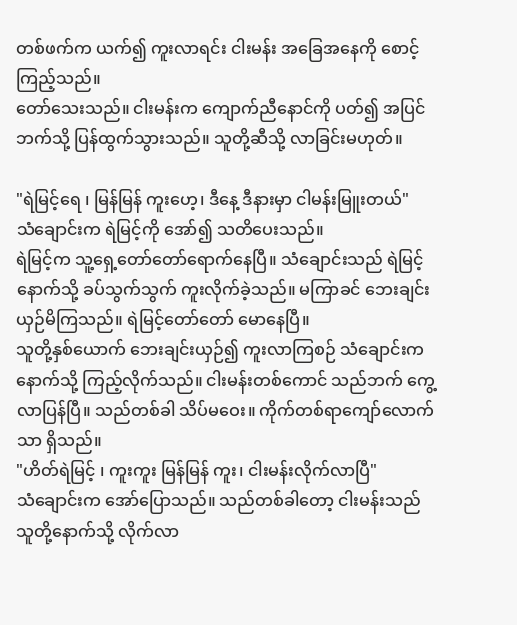တစ်ဖက်က ယက်၍ ကူးလာရင်း ငါးမန်း အခြေအနေကို စောင့်ကြည့်သည်။
တော်သေးသည်။ ငါးမန်းက ကျောက်ညီနောင်ကို ပတ်၍ အပြင်ဘက်သို့ ပြန်ထွက်သွားသည်။ သူတို့ဆီသို့ လာခြင်းမဟုတ်။

"ရဲမြင့်ရေ ၊ မြန်မြန် ကူးဟေ့၊ ဒီနေ့ ဒီနားမှာ ငါမန်းမြူးတယ်"
သံချောင်းက ရဲမြင့်ကို အော်၍ သတိပေးသည်။
ရဲမြင့်က သူ့ရှေ့တော်တော်ရောက်နေပြီ။ သံချောင်းသည် ရဲမြင့် နောက်သို့ ခပ်သွက်သွက် ကူးလိုက်ခဲ့သည်။ မကြာခင် ဘေးချင်းယှဉ်မိကြသည်။ ရဲမြင့်တော်တော် မောနေပြီ။
သူတို့နှစ်ယောက် ဘေးချင်းယှဉ်၍ ကူးလာကြစဉ် သံချောင်းက နောက်သို့ ကြည့်လိုက်သည်။ ငါးမန်းတစ်ကောင် သည်ဘက် ကွေ့လာပြန်ပြီ။ သည်တစ်ခါ သိပ်မဝေး။ ကိုက်တစ်ရာကျော်လောက်သာ ရှိသည်။
"ဟိတ်ရဲမြင့် ၊ ကူးကူး မြန်မြန် ကူး၊ ငါးမန်းလိုက်လာပြီ"
သံချောင်းက အော်ပြောသည်။ သည်တစ်ခါတော့ ငါးမန်းသည် သူတို့နောက်သို့ လိုက်လာ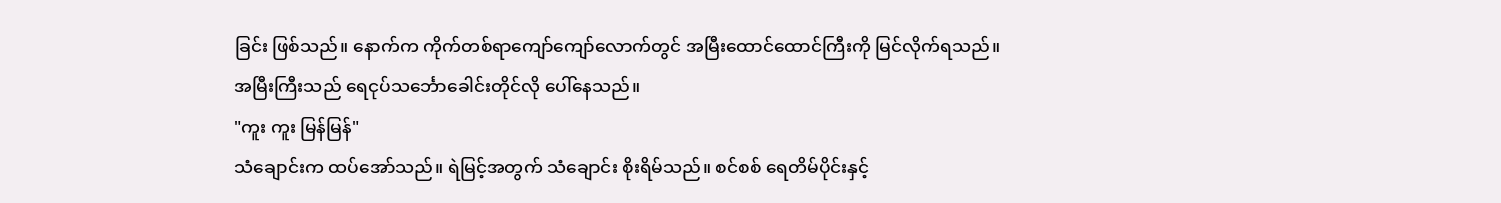ခြင်း ဖြစ်သည်။ နောက်က ကိုက်တစ်ရာကျော်ကျော်လောက်တွင် အမြီးထောင်ထောင်ကြီးကို မြင်လိုက်ရသည်။ အမြီးကြီးသည် ရေငုပ်သင်္ဘောခေါင်းတိုင်လို ပေါ်နေသည်။
"ကူး ကူး မြန်မြန်"
သံချောင်းက ထပ်အော်သည်။ ရဲမြင့်အတွက် သံချောင်း စိုးရိမ်သည်။ စင်စစ် ရေတိမ်ပိုင်းနှင့်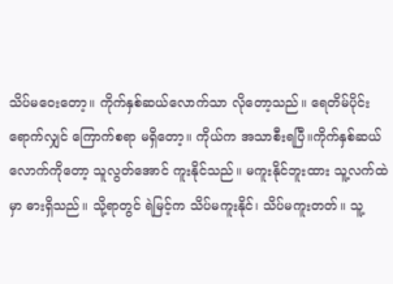သိပ်မဝေးတော့။ ကိုက်နှစ်ဆယ်လောက်သာ လိုတော့သည်။ ရေတိမ်ပိုင်းရောက်လျှင် ကြောက်စရာ မရှိတော့။ ကိုယ်က အသာစီးရပြီ။ကိုက်နှစ်ဆယ်လောက်ကိုတော့ သူလွတ်အောင် ကူးနိုင်သည်။ မကူးနိုင်ဘူးထား သူ့လက်ထဲမှာ ဓားရှိသည်။ သို့ရာတွင် ရဲမြင့်က သိပ်မကူးနိုင်၊ သိပ်မကူးတတ်။ သူ့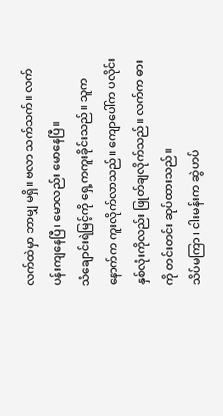လက်ထဲမှာ ဘာမျှ မရှိ။ ဗလာ သက်သက်။ လက်ပန်းကျနေပြီ၊ မောလည်း မောနေပြီ။
သံချောင်းရဲမြင့်ကို ရှေ့ကကူးခိုင်းသည်။ သူက နောက်က ကူးလိုက်လာသည်။ ကျောပေါ်က ပလိုင်းနှစ်လုံးကိုလည်း ဖြုတ်ချလိုက်သည်။ လက်က ဓားကို တင်းတင်း ဆုပ်ထားသည်။
သိပ်မကြာ ၊ ငါးမန်းက ဆွဲဟပ်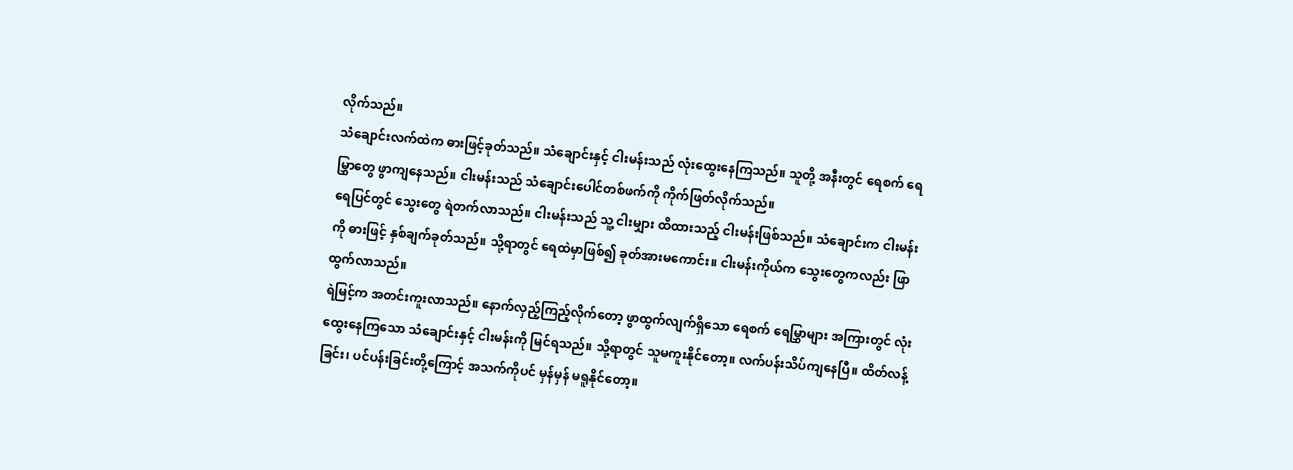လိုက်သည်။
သံချောင်းလက်ထဲက ဓားဖြင့်ခုတ်သည်။ သံချောင်းနှင့် ငါးမန်းသည် လုံးထွေးနေကြသည်။ သူတို့ အနီးတွင် ရေစက် ရေမြွှာတွေ ဖွာကျနေသည်။ ငါးမန်းသည် သံချောင်းပေါင်တစ်ဖက်ကို ကိုက်ဖြတ်လိုက်သည်။
ရေပြင်တွင် သွေးတွေ ရဲတက်လာသည်။ ငါးမန်းသည် သူ့ ငါးမျှား ထိထားသည့် ငါးမန်းဖြစ်သည်။ သံချောင်းက ငါးမန်းကို ဓားဖြင့် နှစ်ချက်ခုတ်သည်။ သို့ရာတွင် ရေထဲမှာဖြစ်၍ ခုတ်အားမကောင်း။ ငါးမန်းကိုယ်က သွေးတွေကလည်း ဖြာထွက်လာသည်။
ရဲမြင့်က အတင်းကူးလာသည်။ နောက်လှည့်ကြည့်လိုက်တော့ ဖွာထွက်လျက်ရှိသော ရေစက် ရေမြွှာများ အကြားတွင် လုံးထွေးနေကြသော သံချောင်းနှင့် ငါးမန်းကို မြင်ရသည်။ သို့ရာတွင် သူမကူးနိုင်တော့။ လက်ပန်းသိပ်ကျနေပြီ။ ထိတ်လန့်ခြင်း၊ ပင်ပန်းခြင်းတို့ကြောင့် အသက်ကိုပင် မှန်မှန် မရူနိုင်တော့။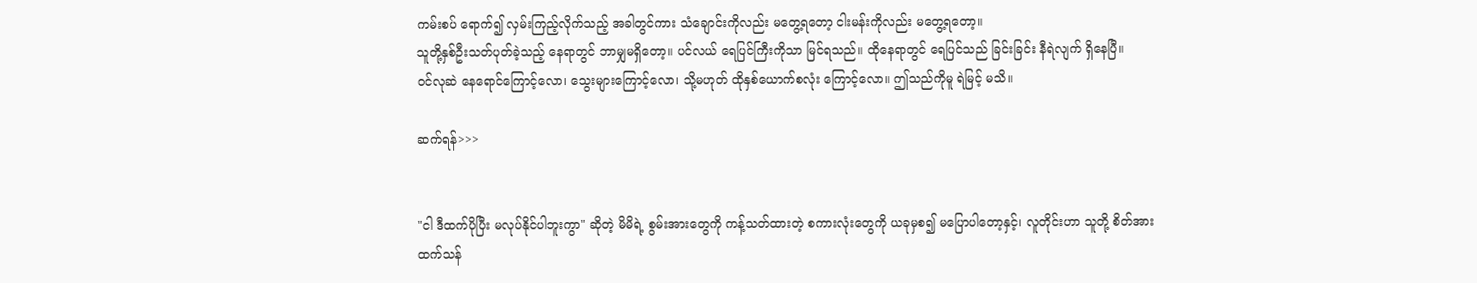ကမ်းစပ် ရောက်၍ လှမ်းကြည့်လိုက်သည့် အခါတွင်ကား သံချောင်းကိုလည်း မတွေ့ရတော့ ငါးမန်းကိုလည်း မတွေ့ရတော့။
သူတို့နှစ်ဦးသတ်ပုတ်ခဲ့သည့် နေရာတွင် ဘာမျှမရှိတော့။ ပင်လယ် ရေပြင်ကြီးကိုသာ မြင်ရသည်။ ထိုနေရာတွင် ရေပြင်သည် ခြင်းခြင်း နီရဲလျက် ရှိနေပြီ။
ဝင်လုဆဲ နေရောင်ကြောင့်လော၊ သွေးများကြောင့်လော၊ သို့မဟုတ် ထိုနှစ်ယောက်စလုံး ကြောင့်လော။ ဤသည်ကိုမူ ရဲမြင့် မသိ။

ဆက်ရန်>>>


"ငါ ဒီထက်ပိုပြီး မလုပ်နိုင်ပါဘူးကွာ" ဆိုတဲ့ မိမိရဲ့ စွမ်းအားတွေကို ကန့်သတ်ထားတဲ့ စကားလုံးတွေကို ယခုမှစ၍ မပြောပါတော့နှင့်၊ လူတိုင်းဟာ သူတို့ စိတ်အားထက်သန်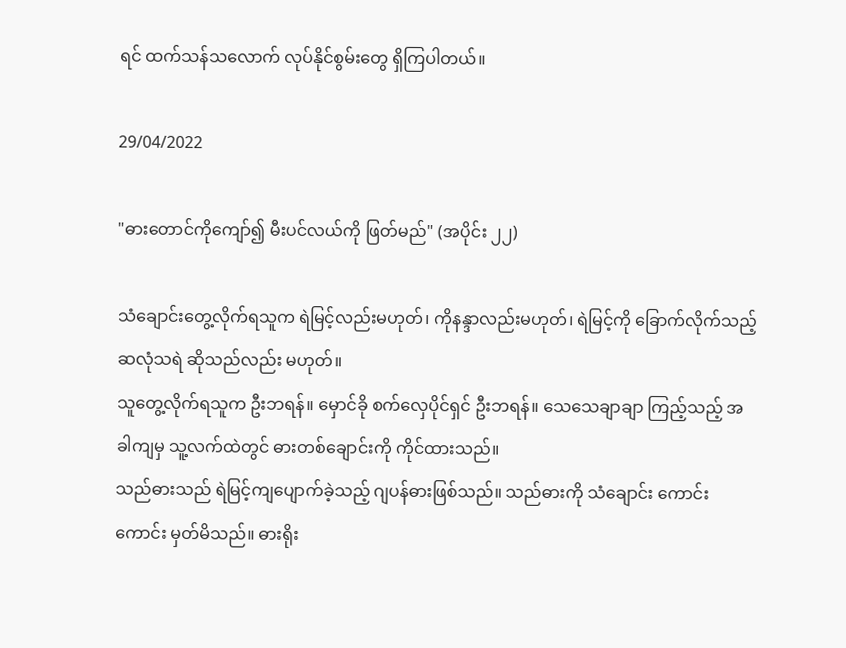ရင် ထက်သန်သလောက် လုပ်နိုင်စွမ်းတွေ ရှိကြပါတယ်။

29/04/2022

"ဓားတောင်ကိုကျော်၍ မီးပင်လယ်ကို ဖြတ်မည်" (အပိုင်း ၂၂)

သံချောင်းတွေ့လိုက်ရသူက ရဲမြင့်လည်းမဟုတ်၊ ကိုနန္ဒာလည်းမဟုတ်၊ ရဲမြင့်ကို ခြောက်လိုက်သည့် ဆလုံသရဲ ဆိုသည်လည်း မဟုတ်။
သူတွေ့လိုက်ရသူက ဦးဘရန်။ မှောင်ခို စက်လှေပိုင်ရှင် ဦးဘရန်။ သေသေချာချာ ကြည့်သည့် အခါကျမှ သူ့လက်ထဲတွင် ဓားတစ်ချောင်းကို ကိုင်ထားသည်။
သည်ဓားသည် ရဲမြင့်ကျပျောက်ခဲ့သည့် ဂျပန်ဓားဖြစ်သည်။ သည်ဓားကို သံချောင်း ကောင်းကောင်း မှတ်မိသည်။ ဓားရိုး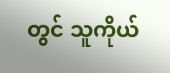တွင် သူကိုယ်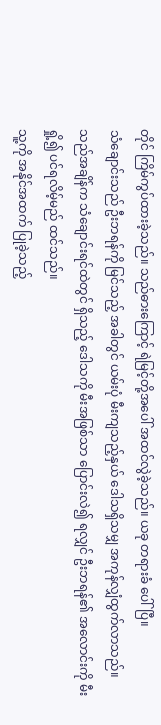တိုင် ကြိမ်ကွပ်ထားခဲ့သည်။ သည်ဓားကြောင့် ရဲမြင့်တို့အပေါ် အထင်လွဲခဲ့သည်။ ယခု တရားခံ ပေါ်ပြီ။
သံချောင်းသည် ဦးဘရန်ကို မြင်သည့် အခါတွင် ယမ်းပုံ မီးကျသည့်နှယ် ဒေါသရှိသမျှ အကုန်လျှံထွက်လာသည်။
သည်အချိန်က သံချောင်းရင်ထဲတွင် ရှိသည့် ဒေါသကို မီးအဖြစ်သာ ပြောင်းလဲ၍ ရလျှင် ဦးဘရန်၏ အလောင်းကို မီးရှို့၍ ပင်ရလိမ့်မည် ထင်သည်။
သူ့ကို အနိုင်အထက် ပြုခဲ့သည့်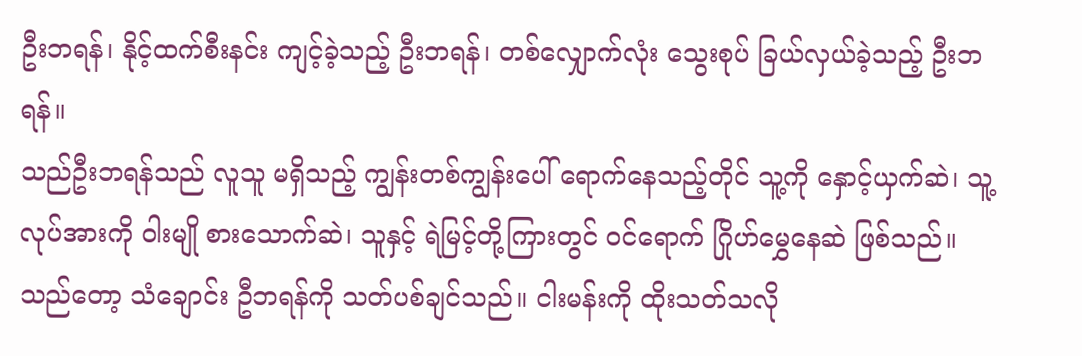ဦးဘရန်၊ နိုင့်ထက်စီးနင်း ကျင့်ခဲ့သည့် ဦးဘရန်၊ တစ်လျှောက်လုံး သွေးစုပ် ခြယ်လှယ်ခဲ့သည့် ဦးဘရန်။
သည်ဦးဘရန်သည် လူသူ မရှိသည့် ကျွန်းတစ်ကျွန်းပေါ် ရောက်နေသည့်တိုင် သူ့ကို နှောင့်ယှက်ဆဲ၊ သူ့လုပ်အားကို ဝါးမျို စားသောက်ဆဲ၊ သူနှင့် ရဲမြင့်တို့ကြားတွင် ဝင်ရောက် ဂြိုဟ်မွှေနေဆဲ ဖြစ်သည်။
သည်တော့ သံချောင်း ဦဘရန်ကို သတ်ပစ်ချင်သည်။ ငါးမန်းကို ထိုးသတ်သလို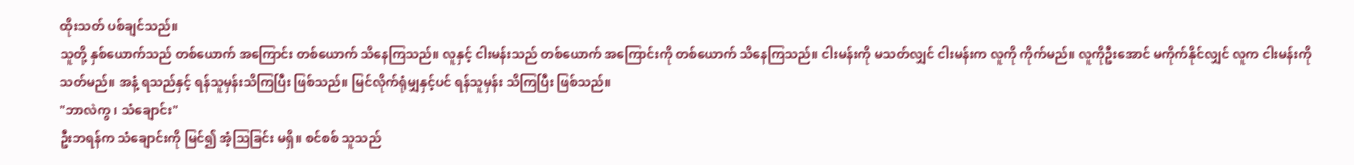ထိုးသတ် ပစ်ချင်သည်။
သူတို့ နှစ်ယောက်သည် တစ်ယောက် အကြောင်း တစ်ယောက် သိနေကြသည်။ လူနှင့် ငါးမန်းသည် တစ်ယောက် အကြောင်းကို တစ်ယောက် သိနေကြသည်။ ငါးမန်းကို မသတ်လျှင် ငါးမန်းက လူကို ကိုက်မည်။ လူကိုဦးအောင် မကိုက်နိုင်လျှင် လူက ငါးမန်းကို သတ်မည်။ အနံ့ ရသည်နှင့် ရန်သူမှန်းသိကြပြီး ဖြစ်သည်။ မြင်လိုက်ရုံမျှနှင့်ပင် ရန်သူမှန်း သိကြပြီး ဖြစ်သည်။
"ဘာလဲကွ ၊ သံချောင်း"
ဦးဘရန်က သံချောင်းကို မြင်၍ အံ့ဩခြင်း မရှိ။ စင်စစ် သူသည်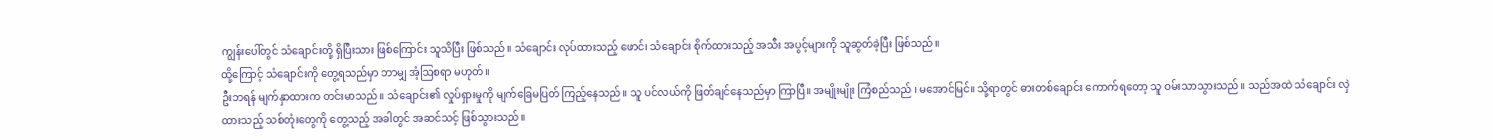ကျွန်းပေါ်တွင် သံချောင်းတို့ ရှိပြီးသား ဖြစ်ကြောင်း သူသိပြီး ဖြစ်သည်။ သံချောင်း လုပ်ထားသည့် ဖောင်၊ သံချောင်း စိုက်ထားသည့် အသီး အပွင့်များကို သူဆွတ်ခဲ့ပြီး ဖြစ်သည်။
ထို့ကြောင့် သံချောင်းကို တွေ့ရသည်မှာ ဘာမျှ အံ့ဩစရာ မဟုတ်။
ဦးဘရန် မျက်နှာထားက တင်းမာသည်။ သံချောင်း၏ လှုပ်ရှားမှုကို မျက်ခြေမပြတ် ကြည့်နေသည်။ သူ ပင်လယ်ကို ဖြတ်ချင်နေသည်မှာ ကြာပြီ။ အမျိုးမျိုး ကြံစည်သည် ၊ မအောင်မြင်။ သို့ရာတွင် ဓားတစ်ချောင်း ကောက်ရတော့ သူ ဝမ်းသာသွားသည်။ သည်အထဲ သံချောင်း လှဲထားသည့် သစ်တုံးတွေကို တွေ့သည့် အခါတွင် အဆင်သင့် ဖြစ်သွားသည်။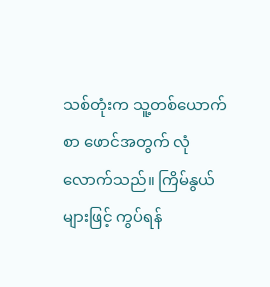သစ်တုံးက သူ့တစ်ယောက်စာ ဖောင်အတွက် လုံလောက်သည်။ ကြိမ်နွယ်များဖြင့် ကွပ်ရန်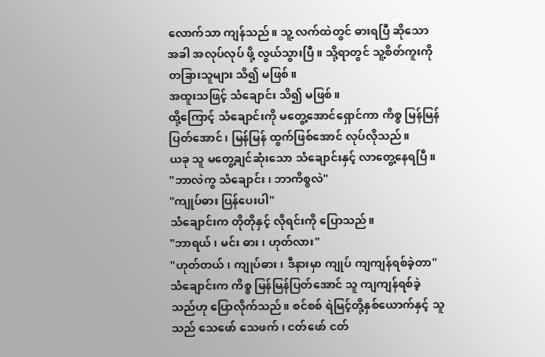လောက်သာ ကျန်သည်။ သူ့ လက်ထဲတွင် ဓားရပြီ ဆိုသော အခါ အလုပ်လုပ် ဖို့ လွယ်သွားပြီ။ သို့ရာတွင် သူ့စိတ်ကူးကို တခြားသူများ သိ၍ မဖြစ်။
အထူးသဖြင့် သံချောင်း သိ၍ မဖြစ်။
ထို့ကြောင့် သံချောင်းကို မတွေ့အောင်ရှောင်ကာ ကိစ္စ မြန်မြန်ပြတ်အောင်၊ မြန်မြန် ထွက်ဖြစ်အောင် လုပ်လိုသည်။
ယခု သူ မတွေ့ချင်ဆုံးသော သံချောင်းနှင့် လာတွေ့နေရပြီ။
"ဘာလဲကွ သံချောင်း၊ ဘာကိစ္စလဲ"
"ကျုပ်ဓား ပြန်ပေးပါ"
သံချောင်းက တိုတိုနှင့် လိုရင်းကို ပြောသည်။
"ဘာရယ် ၊ မင်း ဓား၊ ဟုတ်လား"
"ဟုတ်တယ်၊ ကျုပ်ဓား၊ ဒီနားမှာ ကျုပ် ကျကျန်ရစ်ခဲ့တာ"
သံချောင်းက ကိစ္စ မြန်မြန်ပြတ်အောင် သူ ကျကျန်ရစ်ခဲ့သည်ဟု ပြောလိုက်သည်။ စင်စစ် ရဲမြင့်တို့နှစ်ယောက်နှင့် သူသည် သေဖော် သေဖက်၊ ငတ်ဖော် ငတ်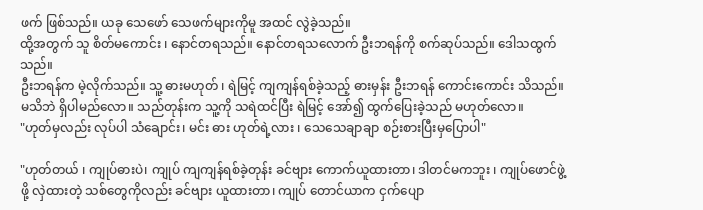ဖက် ဖြစ်သည်။ ယခု သေဖော် သေဖက်များကိုမူ အထင် လွဲခဲ့သည်။
ထို့အတွက် သူ စိတ်မကောင်း ၊ နောင်တရသည်။ နောင်တရသလောက် ဦးဘရန်ကို စက်ဆုပ်သည်။ ဒေါသထွက်သည်။
ဦးဘရန်က မဲ့လိုက်သည်။ သူ့ ဓားမဟုတ် ၊ ရဲမြင့် ကျကျန်ရစ်ခဲ့သည့် ဓားမှန်း ဦးဘရန် ကောင်းကောင်း သိသည်။ မသိဘဲ ရှိပါမည်လော။ သည်တုန်းက သူ့ကို သရဲထင်ပြီး ရဲမြင့် အော်၍ ထွက်ပြေးခဲ့သည် မဟုတ်လော။
"ဟုတ်မှလည်း လုပ်ပါ သံချောင်း၊ မင်း ဓား ဟုတ်ရဲ့လား ၊ သေသေချာချာ စဉ်းစားပြီးမှပြောပါ"

"ဟုတ်တယ် ၊ ကျုပ်ဓားပဲ၊ ကျုပ် ကျကျန်ရစ်ခဲ့တုန်း ခင်ဗျား ကောက်ယူထားတာ၊ ဒါတင်မကဘူး ၊ ကျုပ်ဖောင်ဖွဲ့ဖို့ လှဲထားတဲ့ သစ်တွေကိုလည်း ခင်ဗျား ယူထားတာ၊ ကျုပ် တောင်ယာက ငှက်ပျော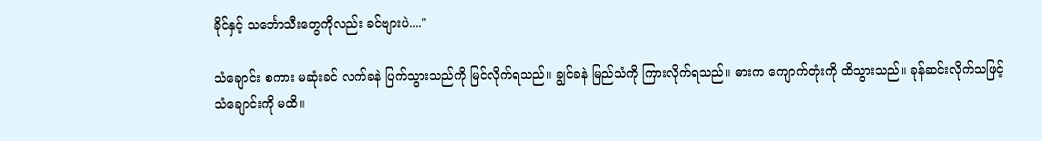ခိုင်နှင့် သင်္ဘောသီးတွေကိုလည်း ခင်ဗျားပဲ...."

သံချောင်း စကား မဆုံးခင် လက်ခနဲ ပြက်သွားသည်ကို မြင်လိုက်ရသည်။ ချွင်ခနဲ မြည်သံကို ကြားလိုက်ရသည်။ ဓားက ကျောက်တုံးကို ထိသွားသည်။ ခုန်ဆင်းလိုက်သဖြင့် သံချောင်းကို မထိ။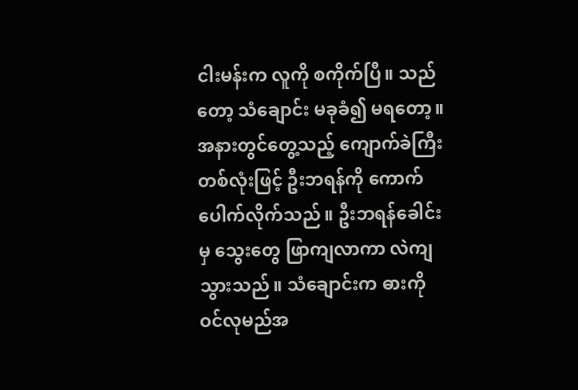ငါးမန်းက လူကို စကိုက်ပြီ။ သည်တော့ သံချောင်း မခုခံ၍ မရတော့။ အနားတွင်တွေ့သည့် ကျောက်ခဲကြီးတစ်လုံးဖြင့် ဦးဘရန်ကို ကောက်ပေါက်လိုက်သည်။ ဦးဘရန်ခေါင်းမှ သွေးတွေ ဖြာကျလာကာ လဲကျသွားသည်။ သံချောင်းက ဓားကို ဝင်လုမည်အ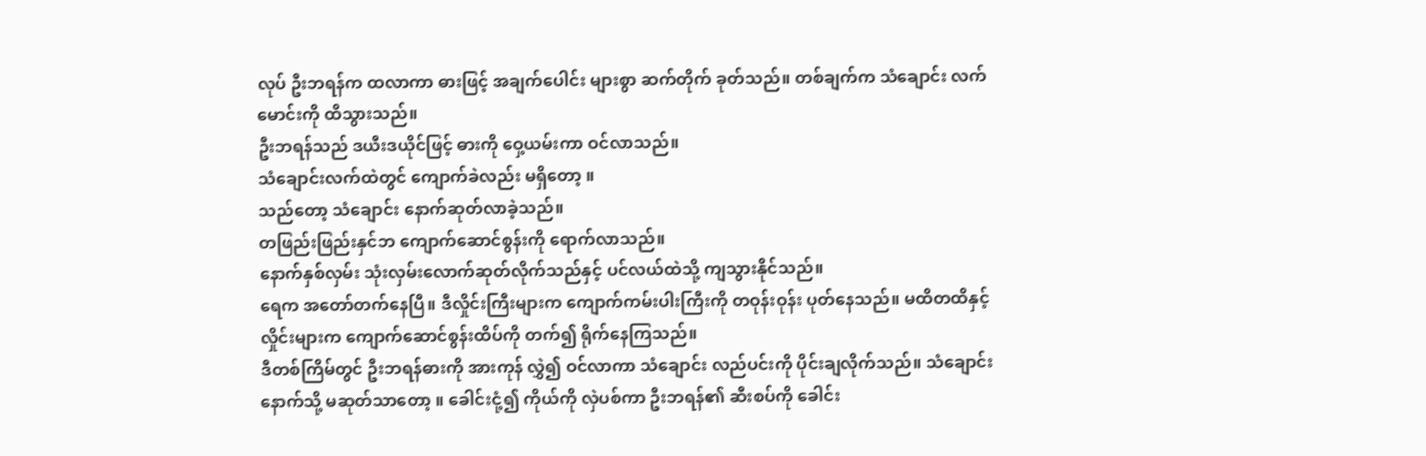လုပ် ဦးဘရန်က ထလာကာ ဓားဖြင့် အချက်ပေါင်း များစွာ ဆက်တိုက် ခုတ်သည်။ တစ်ချက်က သံချောင်း လက်မောင်းကို ထိသွားသည်။
ဦးဘရန်သည် ဒယီးဒယိုင်ဖြင့် ဓားကို ဝှေ့ယမ်းကာ ဝင်လာသည်။
သံချောင်းလက်ထဲတွင် ကျောက်ခဲလည်း မရှိတော့ ။
သည်တော့ သံချောင်း နောက်ဆုတ်လာခဲ့သည်။
တဖြည်းဖြည်းနှင်ဘ ကျောက်ဆောင်စွန်းကို ရောက်လာသည်။
နောက်နှစ်လှမ်း သုံးလှမ်းလောက်ဆုတ်လိုက်သည်နှင့် ပင်လယ်ထဲသို့ ကျသွားနိုင်သည်။
ရေက အတော်တက်နေပြီ။ ဒီလှိုင်းကြီးများက ကျောက်ကမ်းပါးကြီးကို တဝုန်းဝုန်း ပုတ်နေသည်။ မထိတထိနှင့် လှိုင်းများက ကျောက်ဆောင်စွန်းထိပ်ကို တက်၍ ရိုက်နေကြသည်။
ဒီတစ်ကြိမ်တွင် ဦးဘရန်ဓားကို အားကုန် လွှဲ၍ ဝင်လာကာ သံချောင်း လည်ပင်းကို ပိုင်းချလိုက်သည်။ သံချောင်းနောက်သို့ မဆုတ်သာတော့ ။ ခေါင်းငုံ့၍ ကိုယ်ကို လှဲပစ်ကာ ဦးဘရန်၏ ဆီးစပ်ကို ခေါင်း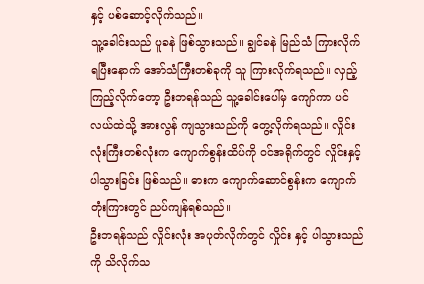နှင့် ပစ်ဆောင့်လိုက်သည်။
သူ့ခေါင်းသည် ပူခနဲ ဖြစ်သွားသည်။ ချွင်ခနဲ မြည်သံ ကြားလိုက်ရပြီးနောက် အော်သံကြီးတစ်ခုကို သူ ကြားလိုက်ရသည်။ လှည့်ကြည့်လိုက်တော့ ဦးဘရန်သည် သူ့ခေါင်းပေါ်မှ ကျော်ကာ ပင်လယ်ထဲသို့ အားလွန် ကျသွားသည်ကို တွေ့လိုက်ရသည်။ လှိုင်းလုံးကြီးတစ်လုံးက ကျောက်စွန်းထိပ်ကို ဝင်အရိုက်တွင် လှိုင်းနှင့် ပါသွားခြင်း ဖြစ်သည်။ ဓားက ကျောက်ဆောင်စွန်းက ကျောက်တုံးကြားတွင် ညပ်ကျန်ရစ်သည်။
ဦးဘရန်သည် လှိုင်းလုံး အပုတ်လိုက်တွင် လှိုင်း နှင့် ပါသွားသည်ကို သိလိုက်သ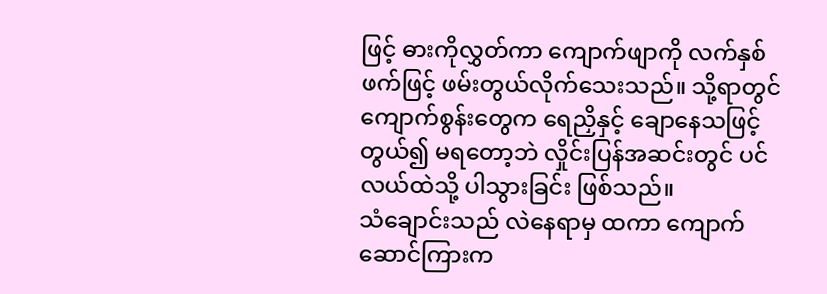ဖြင့် ဓားကိုလွှတ်ကာ ကျောက်ဖျာကို လက်နှစ်ဖက်ဖြင့် ဖမ်းတွယ်လိုက်သေးသည်။ သို့ရာတွင် ကျောက်စွန်းတွေက ရေညှိနှင့် ချောနေသဖြင့် တွယ်၍ မရတော့ဘဲ လှိုင်းပြန်အဆင်းတွင် ပင်လယ်ထဲသို့ ပါသွားခြင်း ဖြစ်သည်။
သံချောင်းသည် လဲနေရာမှ ထကာ ကျောက်ဆောင်ကြားက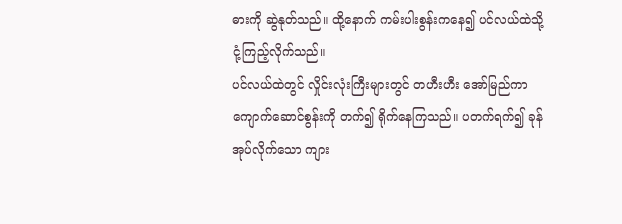ဓားကို ဆွဲနုတ်သည်။ ထို့နောက် ကမ်းပါးစွန်းကနေ၍ ပင်လယ်ထဲသို့ ငုံ့ကြည့်လိုက်သည်။
ပင်လယ်ထဲတွင် လှိုင်းလုံးကြီးများတွင် တဟီးဟီး အော်မြည်ကာ ကျောက်ဆောင်စွန်းကို တက်၍ ရိုက်နေကြသည်။ ပတက်ရက်၍ ခုန်အုပ်လိုက်သော ကျား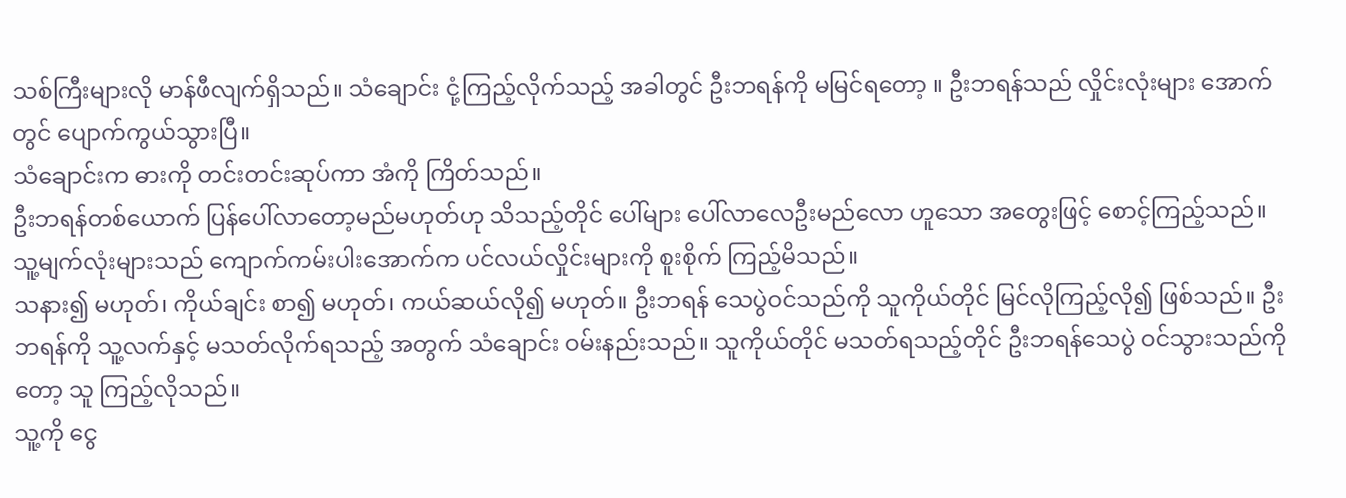သစ်ကြီးများလို မာန်ဖီလျက်ရှိသည်။ သံချောင်း ငုံ့ကြည့်လိုက်သည့် အခါတွင် ဦးဘရန်ကို မမြင်ရတော့ ။ ဦးဘရန်သည် လှိုင်းလုံးများ အောက်တွင် ပျောက်ကွယ်သွားပြီ။
သံချောင်းက ဓားကို တင်းတင်းဆုပ်ကာ အံကို ကြိတ်သည်။
ဦးဘရန်တစ်ယောက် ပြန်ပေါ်လာတော့မည်မဟုတ်ဟု သိသည့်တိုင် ပေါ်များ ပေါ်လာလေဦးမည်လော ဟူသော အတွေးဖြင့် စောင့်ကြည့်သည်။
သူ့မျက်လုံးများသည် ကျောက်ကမ်းပါးအောက်က ပင်လယ်လှိုင်းများကို စူးစိုက် ကြည့်မိသည်။
သနား၍ မဟုတ်၊ ကိုယ်ချင်း စာ၍ မဟုတ်၊ ကယ်ဆယ်လို၍ မဟုတ်။ ဦးဘရန် သေပွဲဝင်သည်ကို သူကိုယ်တိုင် မြင်လိုကြည့်လို၍ ဖြစ်သည်။ ဦးဘရန်ကို သူ့လက်နှင့် မသတ်လိုက်ရသည့် အတွက် သံချောင်း ဝမ်းနည်းသည်။ သူကိုယ်တိုင် မသတ်ရသည့်တိုင် ဦးဘရန်သေပွဲ ဝင်သွားသည်ကိုတော့ သူ ကြည့်လိုသည်။
သူ့ကို ငွေ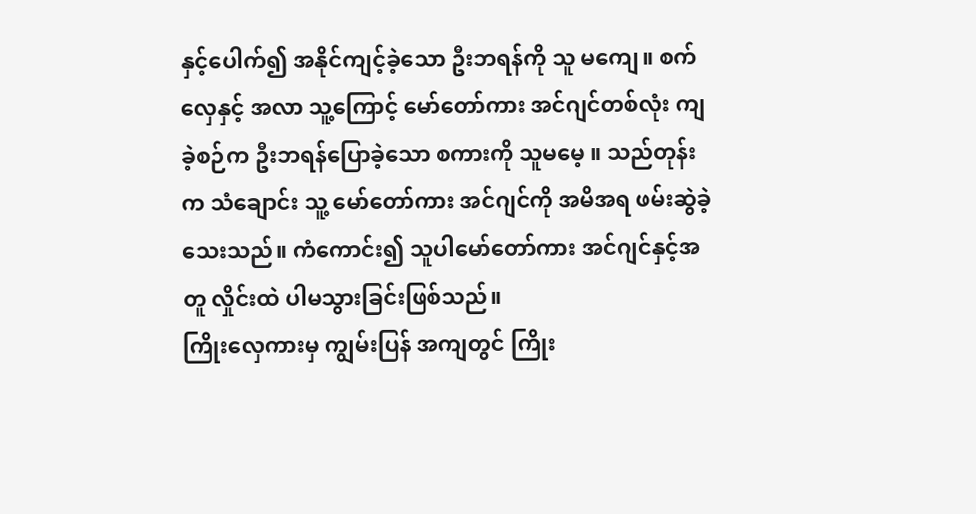နှင့်ပေါက်၍ အနိုင်ကျင့်ခဲ့သော ဦးဘရန်ကို သူ မကျေ။ စက်လှေနှင့် အလာ သူ့ကြောင့် မော်တော်ကား အင်ဂျင်တစ်လုံး ကျခဲ့စဉ်က ဦးဘရန်ပြောခဲ့သော စကားကို သူမမေ့ ။ သည်တုန်းက သံချောင်း သူ့ မော်တော်ကား အင်ဂျင်ကို အမိအရ ဖမ်းဆွဲခဲ့သေးသည်။ ကံကောင်း၍ သူပါမော်တော်ကား အင်ဂျင်နှင့်အတူ လှိုင်းထဲ ပါမသွားခြင်းဖြစ်သည်။
ကြိုးလှေကားမှ ကျွမ်းပြန် အကျတွင် ကြိုး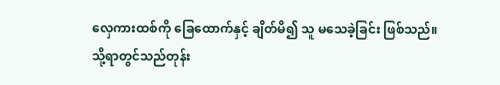လှေကားထစ်ကို ခြေထောက်နှင့် ချိတ်မိ၍ သူ မသေခဲ့ခြင်း ဖြစ်သည်။
သို့ရာတွင်သည်တုန်း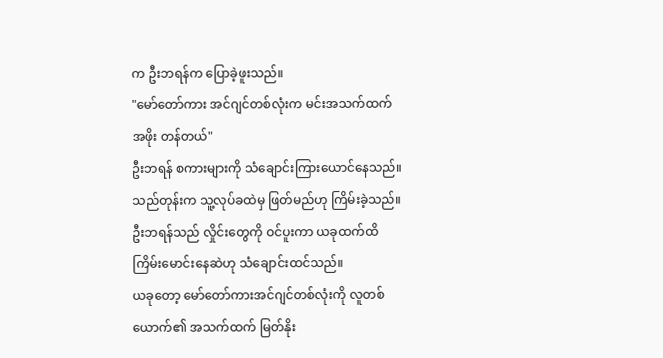က ဦးဘရန်က ပြောခဲ့ဖူးသည်။
"မော်တော်ကား အင်ဂျင်တစ်လုံးက မင်းအသက်ထက် အဖိုး တန်တယ်"
ဦးဘရန် စကားများကို သံချောင်းကြားယောင်နေသည်။ သည်တုန်းက သူ့လုပ်ခထဲမှ ဖြတ်မည်ဟု ကြိမ်းခဲ့သည်။ ဦးဘရန်သည် လှိုင်းတွေကို ဝင်ပူးကာ ယခုထက်ထိ ကြိမ်းမောင်းနေဆဲဟု သံချောင်းထင်သည်။
ယခုတော့ မော်တော်ကားအင်ဂျင်တစ်လုံးကို လူတစ်ယောက်၏ အသက်ထက် မြတ်နိုး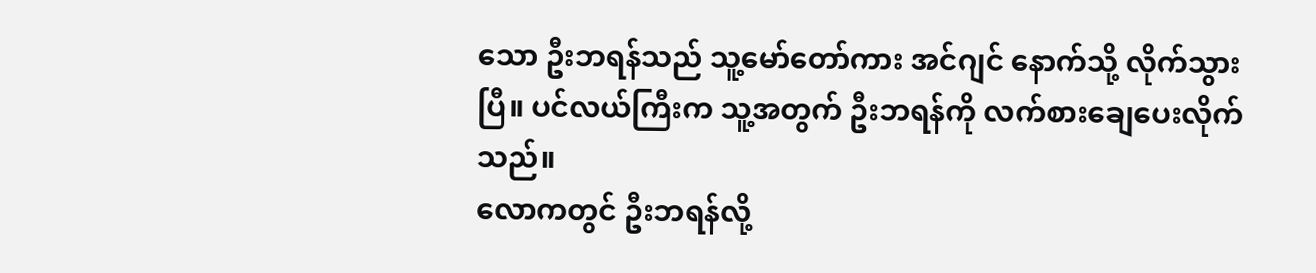သော ဦးဘရန်သည် သူ့မော်တော်ကား အင်ဂျင် နောက်သို့ လိုက်သွားပြီ။ ပင်လယ်ကြီးက သူ့အတွက် ဦးဘရန်ကို လက်စားချေပေးလိုက်သည်။
လောကတွင် ဦးဘရန်လို့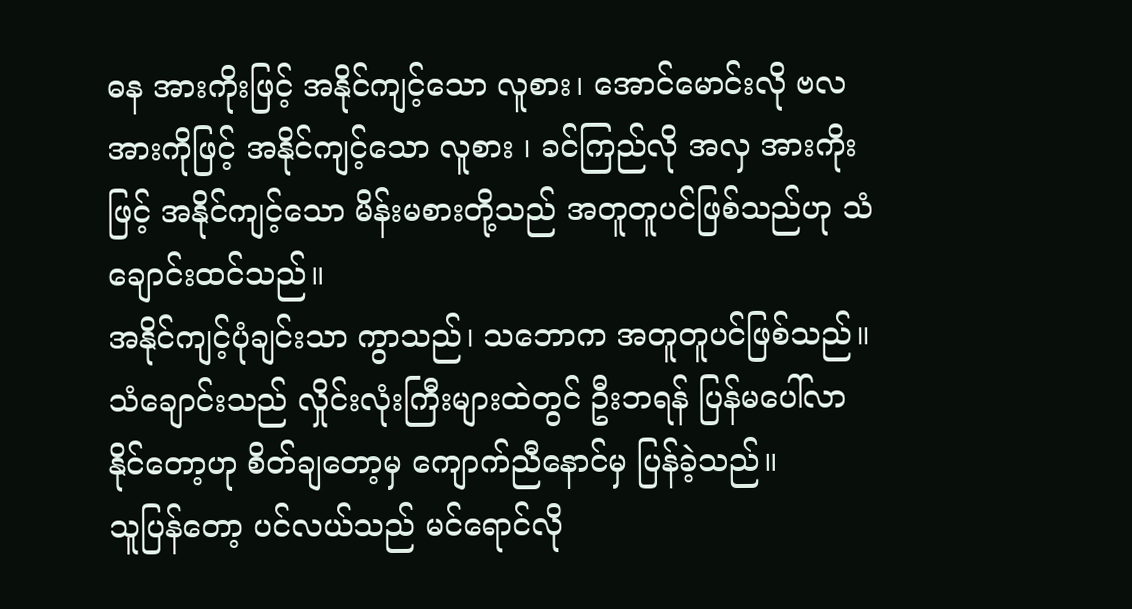ဓန အားကိုးဖြင့် အနိုင်ကျင့်သော လူစား၊ အောင်မောင်းလို ဗလ အားကိုဖြင့် အနိုင်ကျင့်သော လူစား ၊ ခင်ကြည်လို အလှ အားကိုးဖြင့် အနိုင်ကျင့်သော မိန်းမစားတို့သည် အတူတူပင်ဖြစ်သည်ဟု သံချောင်းထင်သည်။
အနိုင်ကျင့်ပုံချင်းသာ ကွာသည်၊ သဘောက အတူတူပင်ဖြစ်သည်။
သံချောင်းသည် လှိုင်းလုံးကြီးများထဲတွင် ဦးဘရန် ပြန်မပေါ်လာနိုင်တော့ဟု စိတ်ချတော့မှ ကျောက်ညီနောင်မှ ပြန်ခဲ့သည်။
သူပြန်တော့ ပင်လယ်သည် မင်ရောင်လို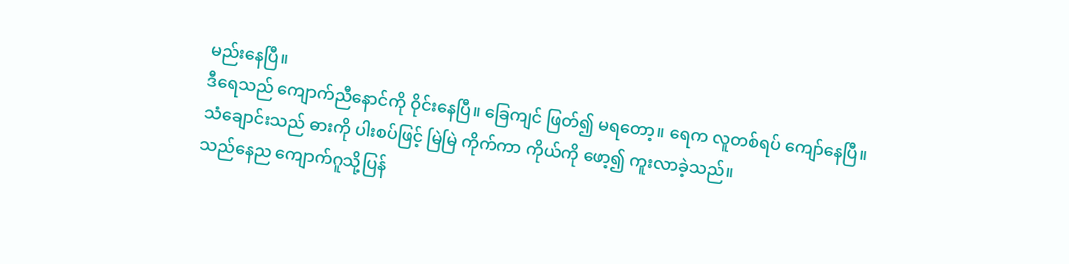မည်းနေပြီ။
ဒီရေသည် ကျောက်ညီနောင်ကို ဝိုင်းနေပြီ။ ခြေကျင် ဖြတ်၍ မရတော့။ ရေက လူတစ်ရပ် ကျော်နေပြီ။
သံချောင်းသည် ဓားကို ပါးစပ်ဖြင့် မြဲမြဲ ကိုက်ကာ ကိုယ်ကို ဖော့၍ ကူးလာခဲ့သည်။
သည်နေည ကျောက်ဂူသို့ပြန်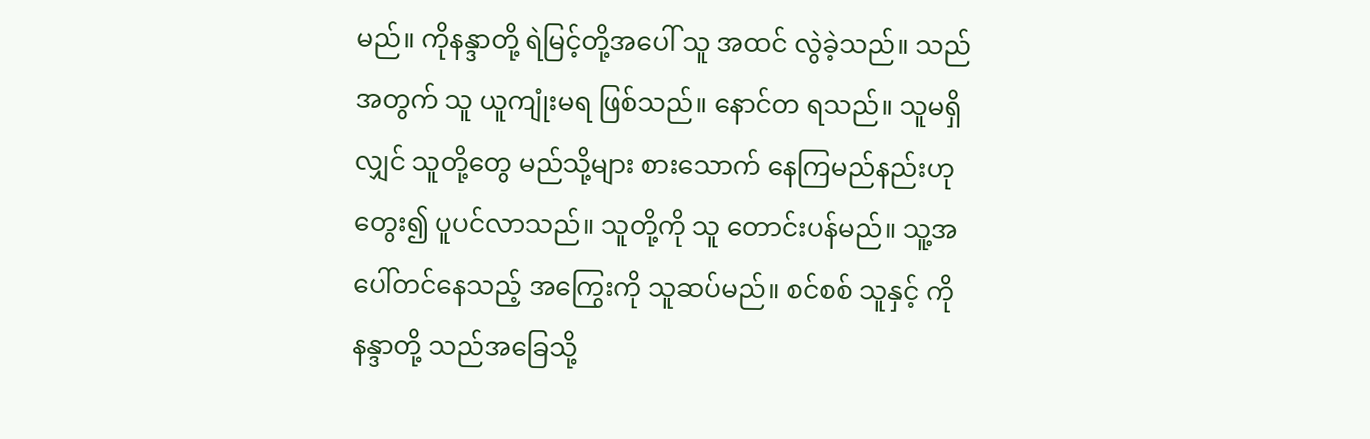မည်။ ကိုနန္ဒာတို့ ရဲမြင့်တို့အပေါ် သူ အထင် လွဲခဲ့သည်။ သည်အတွက် သူ ယူကျုံးမရ ဖြစ်သည်။ နောင်တ ရသည်။ သူမရှိလျှင် သူတို့တွေ မည်သို့များ စားသောက် နေကြမည်နည်းဟု တွေး၍ ပူပင်လာသည်။ သူတို့ကို သူ တောင်းပန်မည်။ သူ့အပေါ်တင်နေသည့် အကြွေးကို သူဆပ်မည်။ စင်စစ် သူနှင့် ကိုနန္ဒာတို့ သည်အခြေသို့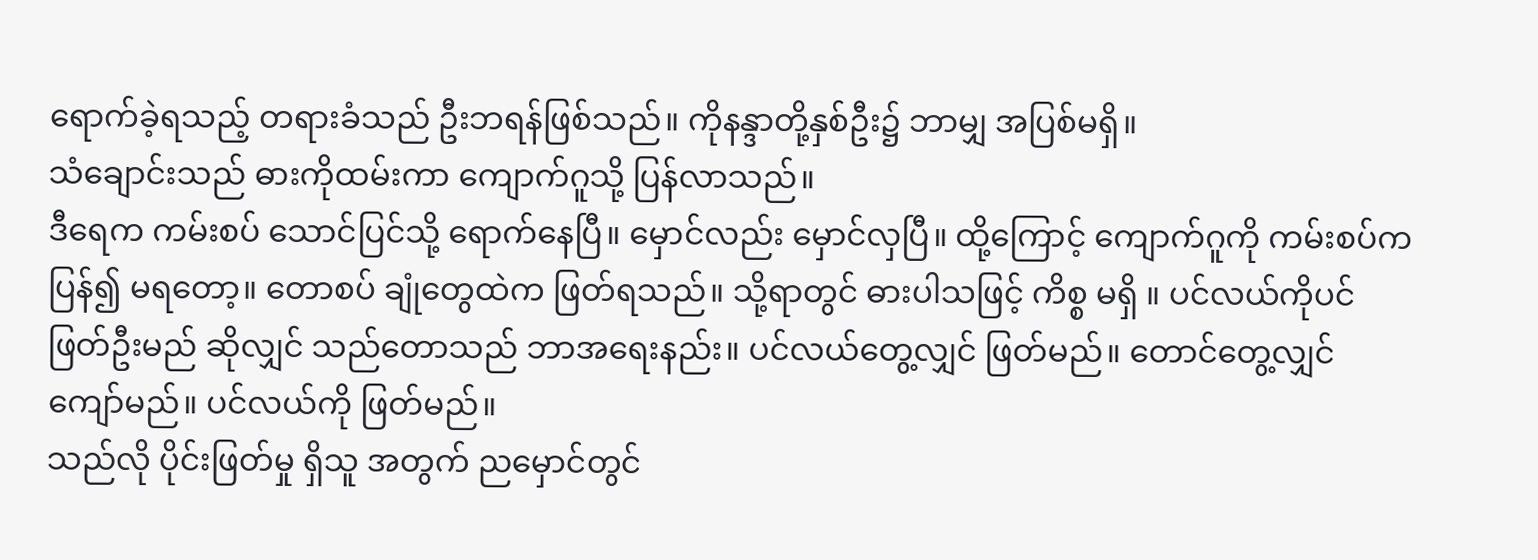ရောက်ခဲ့ရသည့် တရားခံသည် ဦးဘရန်ဖြစ်သည်။ ကိုနန္ဒာတို့နှစ်ဦး၌ ဘာမျှ အပြစ်မရှိ။
သံချောင်းသည် ဓားကိုထမ်းကာ ကျောက်ဂူသို့ ပြန်လာသည်။
ဒီရေက ကမ်းစပ် သောင်ပြင်သို့ ရောက်နေပြီ။ မှောင်လည်း မှောင်လှပြီ။ ထို့ကြောင့် ကျောက်ဂူကို ကမ်းစပ်က ပြန်၍ မရတော့။ တောစပ် ချုံတွေထဲက ဖြတ်ရသည်။ သို့ရာတွင် ဓားပါသဖြင့် ကိစ္စ မရှိ ။ ပင်လယ်ကိုပင် ဖြတ်ဦးမည် ဆိုလျှင် သည်တောသည် ဘာအရေးနည်း။ ပင်လယ်တွေ့လျှင် ဖြတ်မည်။ တောင်တွေ့လျှင် ကျော်မည်။ ပင်လယ်ကို ဖြတ်မည်။
သည်လို ပိုင်းဖြတ်မှု ရှိသူ အတွက် ညမှောင်တွင်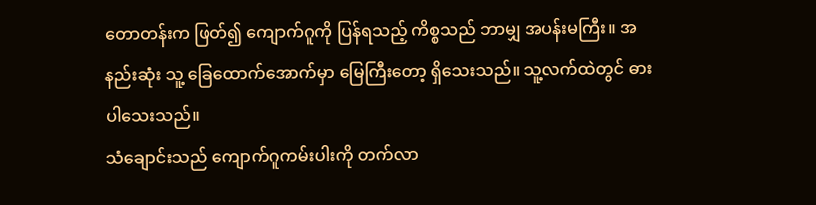တောတန်းက ဖြတ်၍ ကျောက်ဂူကို ပြန်ရသည့် ကိစ္စသည် ဘာမျှ အပန်းမကြီး။ အနည်းဆုံး သူ့ ခြေထောက်အောက်မှာ မြေကြီးတော့ ရှိသေးသည်။ သူ့လက်ထဲတွင် ဓားပါသေးသည်။
သံချောင်းသည် ကျောက်ဂူကမ်းပါးကို တက်လာ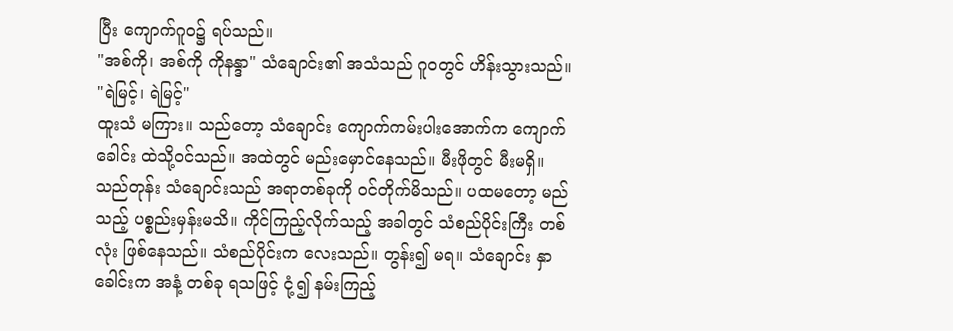ပြီး ကျောက်ဂူဝ၌ ရပ်သည်။
"အစ်ကို၊ အစ်ကို ကိုနန္ဒာ" သံချောင်း၏ အသံသည် ဂူဝတွင် ဟိန်းသွားသည်။ "ရဲမြင့်၊ ရဲမြင့်"
ထူးသံ မကြား။ သည်တော့ သံချောင်း ကျောက်ကမ်းပါးအောက်က ကျောက်ခေါင်း ထဲသို့ဝင်သည်။ အထဲတွင် မည်းမှောင်နေသည်။ မီးဖိုတွင် မီးမရှိ။ သည်တုန်း သံချောင်းသည် အရာတစ်ခုကို ဝင်တိုက်မိသည်။ ပထမတော့ မည်သည့် ပစ္စည်းမှန်းမသိ။ ကိုင်ကြည့်လိုက်သည့် အခါတွင် သံစည်ပိုင်းကြီး တစ်လုံး ဖြစ်နေသည်။ သံစည်ပိုင်းက လေးသည်။ တွန်း၍ မရ။ သံချောင်း နှာခေါင်းက အနံ့ တစ်ခု ရသဖြင့် ငုံ့၍ နမ်းကြည့်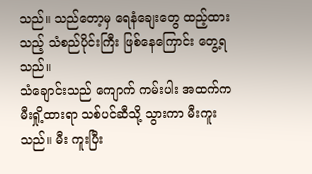သည်။ သည်တော့မှ ရေနံချေးတွေ ထည့်ထားသည့် သံစည်ပိုင်းကြီး ဖြစ်နေကြောင်း တွေ့ရသည်။
သံချောင်းသည် ကျောက် ကမ်းပါး အထက်က မီးရှို့ထားရာ သစ်ပင်ဆီသို့ သွားကာ မီးကူးသည်။ မီး ကူးပြီး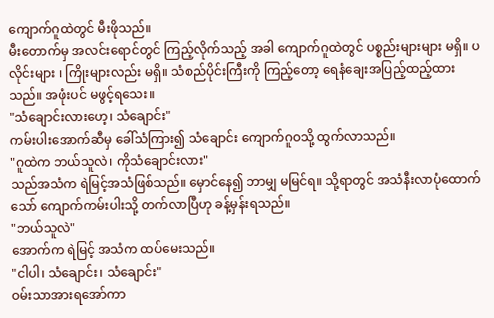ကျောက်ဂူထဲတွင် မီးဖိုသည်။
မီးတောက်မှ အလင်းရောင်တွင် ကြည့်လိုက်သည့် အခါ ကျောက်ဂူထဲတွင် ပစ္စည်းများများ မရှိ။ ပလိုင်းများ ၊ ကြိုးများလည်း မရှိ။ သံစည်ပိုင်းကြီးကို ကြည့်တော့ ရေနံချေးအပြည့်ထည့်ထားသည်။ အဖုံးပင် မဖွင့်ရသေး။
"သံချောင်းလားဟေ့၊ သံချောင်း"
ကမ်းပါးအောက်ဆီမှ ခေါ်သံကြား၍ သံချောင်း ကျောက်ဂူဝသို့ ထွက်လာသည်။
"ဂူထဲက ဘယ်သူလဲ၊ ကိုသံချောင်းလား"
သည်အသံက ရဲမြင့်အသံဖြစ်သည်။ မှောင်နေ၍ ဘာမျှ မမြင်ရ။ သို့ရာတွင် အသံနီးလာပုံထောက်သော် ကျောက်ကမ်းပါးသို့ တက်လာပြီဟု ခန့်မှန်းရသည်။
"ဘယ်သူလဲ"
အောက်က ရဲမြင့် အသံက ထပ်မေးသည်။
"ငါပါ၊ သံချောင်း၊ သံချောင်း"
ဝမ်းသာအားရအော်ကာ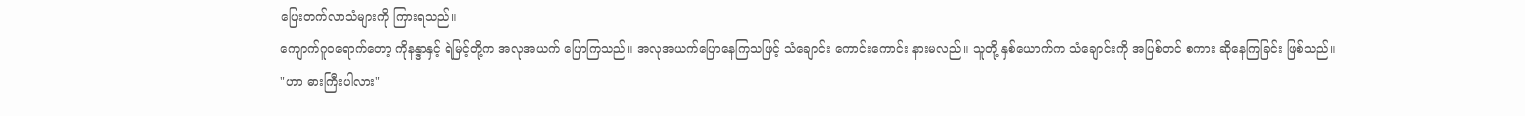ပြေးတက်လာသံများကို ကြားရသည်။
ကျောက်ဂူဝရောက်တော့ ကိုနန္ဒာနှင့် ရဲမြင့်တို့က အလုအယက် ပြောကြသည်။ အလုအယက်ပြောနေကြသဖြင့် သံချောင်း ကောင်းကောင်း နားမလည်။ သူတို့ နှစ်ယောက်က သံချောင်းကို အပြစ်တင် စကား ဆိုနေကြခြင်း ဖြစ်သည်။
"ဟာ ဓားကြီးပါလား"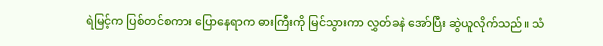ရဲမြင့်က ပြစ်တင်စကား ပြောနေရာက ဓားကြီးကို မြင်သွားကာ လွှတ်ခနဲ အော်ပြီး ဆွဲယူလိုက်သည်။ သံ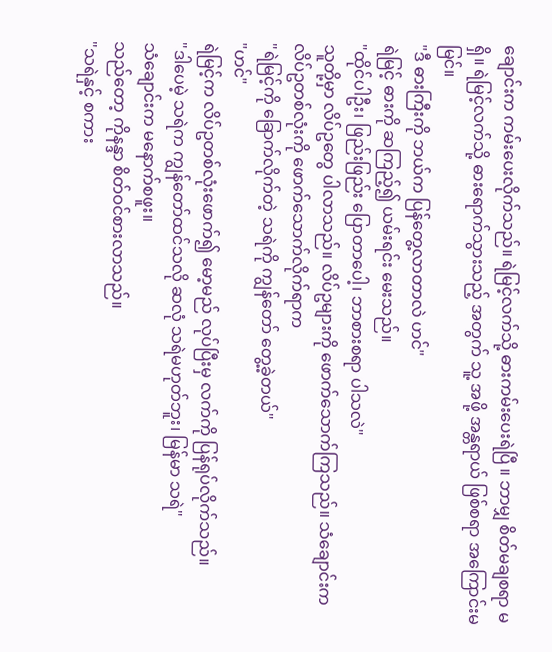ချောင်းက ကမ်းပေးလိုက်သည်။ ရဲမြင့်လက်သို့ ဓားကမ်းပေးရဲပြီ ။ ဘာမျှ စိတ်မချစရာ မရှိ။ ရဲမြင့်လက်သို့ ဓားရောက်သွားသည့် အတွက် သူ့ အဖို့ အန္တရာယ် ဖြစ်စရာ အကြောင်းမမြင်။
"ဒီ ဓားကြီးကို ဘယ်က ပြန်တွေ့လာတာလဲ ဟင်"
ရဲမြင့် ဓားကို ဆကြည့်၍ ယမ်းရင်း မေးသည်။
"ထိုင်ပါဦး၊ ဖြည်းဖြည်း ပြောတာပေါ့၊ ဘာစားစရာ ပါသလဲ"
သူတို့မှာ လိပ်ဥတွေ ပါလာသည်။ လိပ်ဥများကို ဖောက်သောက်ကြသည်။ သံချောင်းက လိပ်ဥတစ်လုံးကို ဖောက်သောက်လိုက်ရာက
"ရဲမြင့်ကို ခြောက်လိုက်တဲ့ သရဲကို ကျွန်တော် တွေ့ခဲ့တယ်"
"ဟင်"
ရဲမြင့်က လိပ်ဥတစ်လုံးဖောက်၍ မော့မည် လုပ်ပြီးမှ လက်ကို ပြန်ရုပ်လိုက်သည်။
"ဒါပေမဲ့ သရဲက ကျွန်တော်ထင်သလို ဆလုံ သရဲမဟုတ်ဘူး၊ မြန်မာ သရဲ"
သံချောင်းက မနောက်စဖူး။
သည်တော့ ကိုနန္ဒာ စိတ်ဝင်စားလာသည်။
"သရဲနှင့် စကား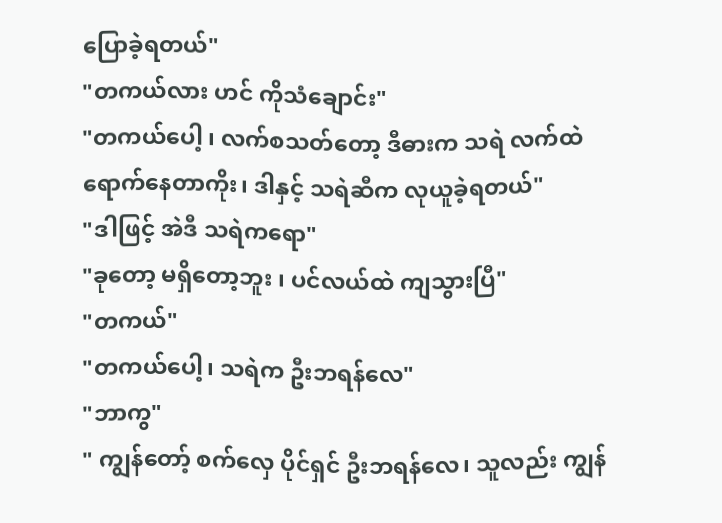ပြောခဲ့ရတယ်"
"တကယ်လား ဟင် ကိုသံချောင်း"
"တကယ်ပေါ့ ၊ လက်စသတ်တော့ ဒီဓားက သရဲ လက်ထဲ ရောက်နေတာကိုး၊ ဒါနှင့် သရဲဆီက လုယူခဲ့ရတယ်"
"ဒါဖြင့် အဲဒီ သရဲကရော"
"ခုတော့ မရှိတော့ဘူး ၊ ပင်လယ်ထဲ ကျသွားပြီ"
"တကယ်"
"တကယ်ပေါ့၊ သရဲက ဦးဘရန်လေ"
"ဘာကွ"
" ကျွန်တော့် စက်လှေ ပိုင်ရှင် ဦးဘရန်လေ၊ သူလည်း ကျွန်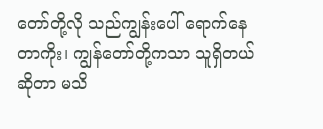တော်တို့လို သည်ကျွန်းပေါ် ရောက်နေတာကိုး၊ ကျွန်တော်တို့ကသာ သူရှိတယ်ဆိုတာ မသိ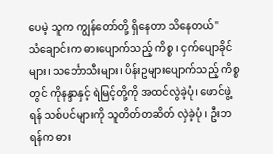ပေမဲ့ သူက ကျွန်တော်တို့ ရှိနေတာ သိနေတယ်"
သံချောင်းက ဓားပျောက်သည့် ကိစ္စ ၊ ငှက်ပျောခိုင်များ၊ သင်္ဘောသီးများ၊ ပိန်းဥများပျောက်သည့် ကိစ္စတွင် ကိုနန္ဒာနှင့် ရဲမြင့်တို့ကို အထင်လွဲခဲ့ပုံ၊ ဖောင်ဖွဲ့ရန် သစ်ပင်များကို သူတိတ်တဆိတ် လှဲခဲ့ပုံ ၊ ဦးဘရန်က ဓား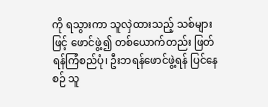ကို ရသွားကာ သူလှဲထားသည့် သစ်များဖြင့် ဖောင်ဖွဲ့၍ တစ်ယောက်တည်း ဖြတ်ရန်ကြံစည်ပုံ၊ ဦးဘရန်ဖောင်ဖွဲ့ရန် ပြင်နေစဉ် သူ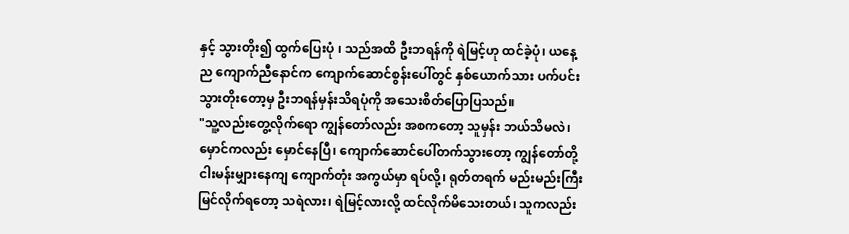နှင့် သွားတိုး၍ ထွက်ပြေးပုံ ၊ သည်အထိ ဦးဘရန်ကို ရဲမြင့်ဟု ထင်ခဲ့ပုံ၊ ယနေ့ည ကျောက်ညီနောင်က ကျောက်ဆောင်စွန်းပေါ်တွင် နှစ်ယောက်သား ပက်ပင်းသွားတိုးတော့မှ ဦးဘရန်မှန်းသိရပုံကို အသေးစိတ်ပြောပြသည်။
"သူ့လည်းတွေ့လိုက်ရော ကျွန်တော်လည်း အစကတော့ သူမှန်း ဘယ်သိမလဲ၊ မှောင်ကလည်း မှောင်နေပြီ၊ ကျောက်ဆောင်ပေါ်တက်သွားတော့ ကျွန်တော်တို့ ငါးမန်းမျှားနေကျ ကျောက်တုံး အကွယ်မှာ ရပ်လို့၊ ရုတ်တရက် မည်းမည်းကြီး မြင်လိုက်ရတော့ သရဲလား၊ ရဲမြင့်လားလို့ ထင်လိုက်မိသေးတယ်၊ သူကလည်း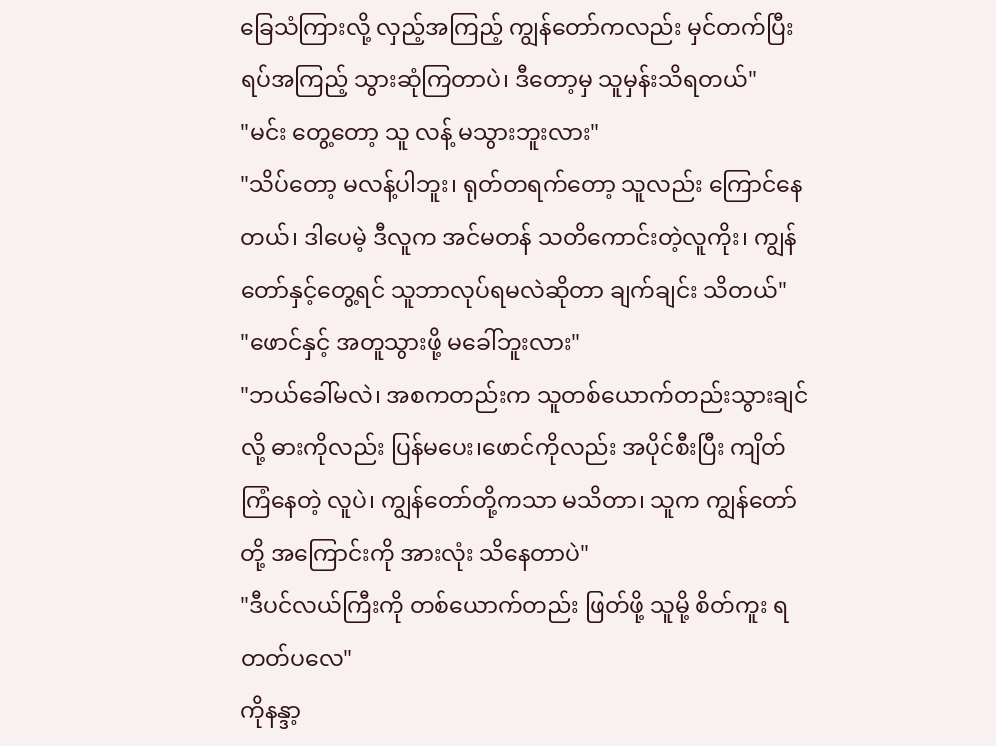ခြေသံကြားလို့ လှည့်အကြည့် ကျွန်တော်ကလည်း မှင်တက်ပြီး ရပ်အကြည့် သွားဆုံကြတာပဲ၊ ဒီတော့မှ သူမှန်းသိရတယ်"
"မင်း တွေ့တော့ သူ လန့် မသွားဘူးလား"
"သိပ်တော့ မလန့်ပါဘူး၊ ရုတ်တရက်တော့ သူလည်း ကြောင်နေတယ်၊ ဒါပေမဲ့ ဒီလူက အင်မတန် သတိကောင်းတဲ့လူကိုး၊ ကျွန်တော်နှင့်တွေ့ရင် သူဘာလုပ်ရမလဲဆိုတာ ချက်ချင်း သိတယ်"
"ဖောင်နှင့် အတူသွားဖို့ မခေါ်ဘူးလား"
"ဘယ်ခေါ်မလဲ၊ အစကတည်းက သူတစ်ယောက်တည်းသွားချင်လို့ ဓားကိုလည်း ပြန်မပေး၊ဖောင်ကိုလည်း အပိုင်စီးပြီး ကျိတ်ကြံနေတဲ့ လူပဲ၊ ကျွန်တော်တို့ကသာ မသိတာ၊ သူက ကျွန်တော်တို့ အကြောင်းကို အားလုံး သိနေတာပဲ"
"ဒီပင်လယ်ကြီးကို တစ်ယောက်တည်း ဖြတ်ဖို့ သူမို့ စိတ်ကူး ရတတ်ပလေ"
ကိုနန္ဒာ့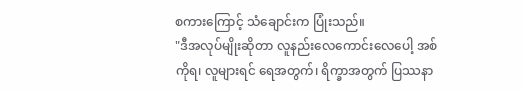စကားကြောင့် သံချောင်းက ပြုံးသည်။
"ဒီအလုပ်မျိုးဆိုတာ လူနည်းလေကောင်းလေပေါ့ အစ်ကိုရ၊ လူများရင် ရေအတွက်၊ ရိက္ခာအတွက် ပြဿနာ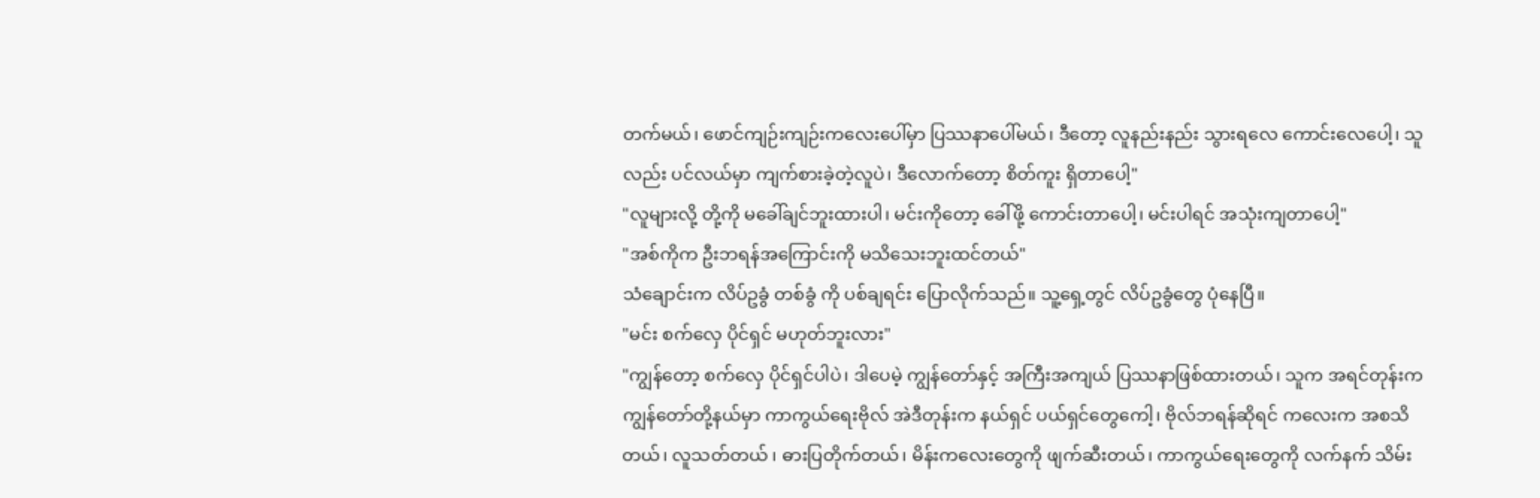တက်မယ်၊ ဖောင်ကျဉ်းကျဉ်းကလေးပေါ်မှာ ပြဿနာပေါ်မယ်၊ ဒီတော့ လူနည်းနည်း သွားရလေ ကောင်းလေပေါ့၊ သူလည်း ပင်လယ်မှာ ကျက်စားခဲ့တဲ့လူပဲ၊ ဒီလောက်တော့ စိတ်ကူး ရှိတာပေါ့"
"လူများလို့ တို့ကို မခေါ်ချင်ဘူးထားပါ၊ မင်းကိုတော့ ခေါ်ဖို့ ကောင်းတာပေါ့၊ မင်းပါရင် အသုံးကျတာပေါ့"
"အစ်ကိုက ဦးဘရန်အကြောင်းကို မသိသေးဘူးထင်တယ်"
သံချောင်းက လိပ်ဥခွံ တစ်ခွံ ကို ပစ်ချရင်း ပြောလိုက်သည်။ သူ့ရှေ့တွင် လိပ်ဥခွံတွေ ပုံနေပြီ။
"မင်း စက်လှေ ပိုင်ရှင် မဟုတ်ဘူးလား"
"ကျွန်တော့ စက်လှေ ပိုင်ရှင်ပါပဲ၊ ဒါပေမဲ့ ကျွန်တော်နှင့် အကြီးအကျယ် ပြဿနာဖြစ်ထားတယ်၊ သူက အရင်တုန်းက ကျွန်တော်တို့နယ်မှာ ကာကွယ်ရေးဗိုလ် အဲဒီတုန်းက နယ်ရှင် ပယ်ရှင်တွေကေါ့၊ ဗိုလ်ဘရန်ဆိုရင် ကလေးက အစသိတယ်၊ လူသတ်တယ် ၊ ဓားပြတိုက်တယ်၊ မိန်းကလေးတွေကို ဖျက်ဆီးတယ်၊ ကာကွယ်ရေးတွေကို လက်နက် သိမ်း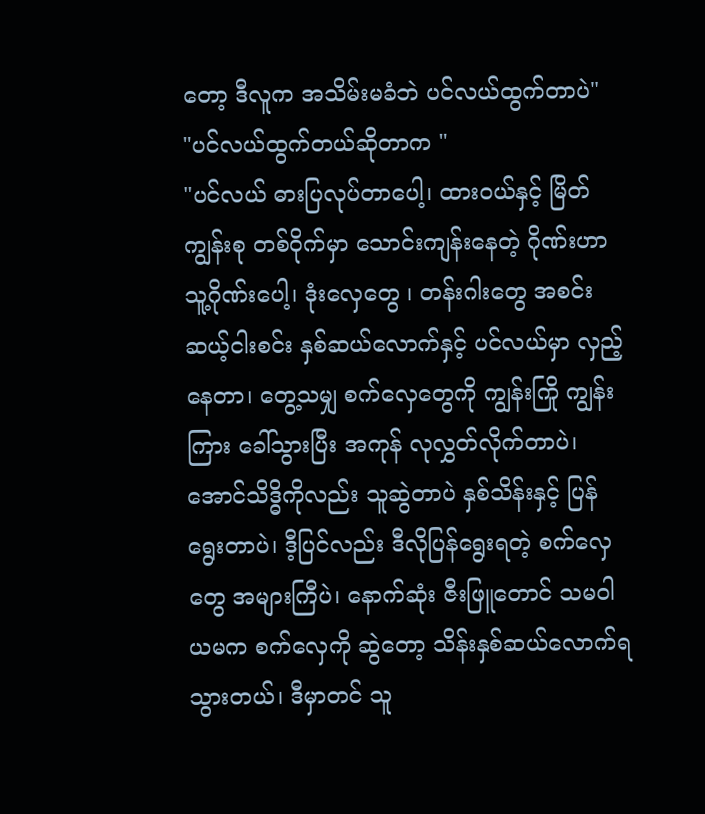တော့ ဒီလူက အသိမ်းမခံဘဲ ပင်လယ်ထွက်တာပဲ"
"ပင်လယ်ထွက်တယ်ဆိုတာက "
"ပင်လယ် ဓားပြလုပ်တာပေါ့၊ ထားဝယ်နှင့် မြိတ်ကျွန်းစု တစ်ဝိုက်မှာ သောင်းကျန်းနေတဲ့ ဂိုဏ်းဟာ သူ့ဂိုဏ်းပေါ့၊ ဒုံးလှေတွေ ၊ တန်းဂါးတွေ အစင်း ဆယ့်ငါးစင်း နှစ်ဆယ်လောက်နှင့် ပင်လယ်မှာ လှည့်နေတာ၊ တွေ့သမျှ စက်လှေတွေကို ကျွန်းကြို ကျွန်းကြား ခေါ်သွားပြီး အကုန် လုလွှတ်လိုက်တာပဲ၊ အောင်သိဒ္ဓိကိုလည်း သူဆွဲတာပဲ နှစ်သိန်းနှင့် ပြန်ရွေးတာပဲ၊ ဒီ့ပြင်လည်း ဒီလိုပြန်ရွေးရတဲ့ စက်လှေတွေ အများကြီပဲ၊ နောက်ဆုံး ဇီးဖြူတောင် သမဝါယမက စက်လှေကို ဆွဲတော့ သိန်းနှစ်ဆယ်လောက်ရသွားတယ်၊ ဒီမှာတင် သူ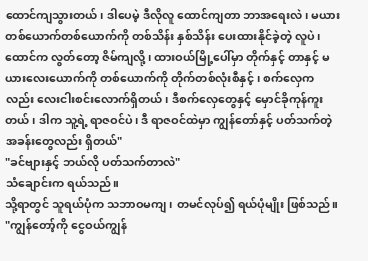ထောင်ကျသွားတယ်၊ ဒါပေမဲ့ ဒီလိုလူ ထောင်ကျတာ ဘာအရေးလဲ၊ မယား တစ်ယောက်တစ်ယောက်ကို တစ်သိန်း နှစ်သိန်း ပေးထားနိုင်ခဲ့တဲ့ လူပဲ၊ ထောင်က လွတ်တော့ ဇိမ်ကျလို့၊ ထားဝယ်မြို့ပေါ်မှာ တိုက်နှင့် တာနှင့် မယားလေးယောက်ကို တစ်ယောက်ကို တိုက်တစ်လုံးစီနှင့် ၊ စက်လှေကလည်း လေးငါးစင်းလောက်ရှိတယ်၊ ဒီစက်လှေတွေနှင့် မှောင်ခိုကုန်ကူးတယ်၊ ဒါက သူ့ရဲ့ ရာဇဝင်ပဲ၊ ဒီ ရာဇဝင်ထဲမှာ ကျွန်တော်နှင့် ပတ်သက်တဲ့ အခန်းတွေလည်း ရှိတယ်"
"ခင်ဗျားနှင့် ဘယ်လို ပတ်သက်တာလဲ"
သံချောင်းက ရယ်သည်။
သို့ရာတွင် သူရယ်ပုံက သဘာဝမကျ ၊ တမင်လုပ်၍ ရယ်ပုံမျိုး ဖြစ်သည်။
"ကျွန်တော့်ကို ငွေဝယ်ကျွန်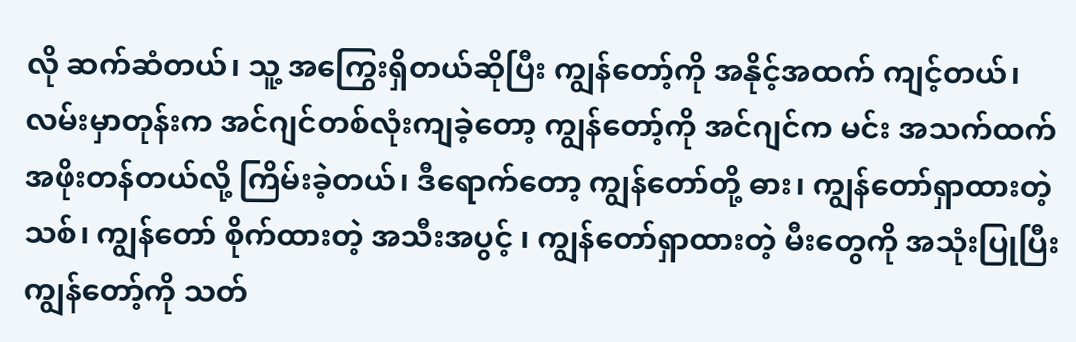လို ဆက်ဆံတယ်၊ သူ့ အကြွေးရှိတယ်ဆိုပြီး ကျွန်တော့်ကို အနိုင့်အထက် ကျင့်တယ်၊ လမ်းမှာတုန်းက အင်ဂျင်တစ်လုံးကျခဲ့တော့ ကျွန်တော့်ကို အင်ဂျင်က မင်း အသက်ထက် အဖိုးတန်တယ်လို့ ကြိမ်းခဲ့တယ်၊ ဒီရောက်တော့ ကျွန်တော်တို့ ဓား၊ ကျွန်တော်ရှာထားတဲ့ သစ်၊ ကျွန်တော် စိုက်ထားတဲ့ အသီးအပွင့် ၊ ကျွန်တော်ရှာထားတဲ့ မီးတွေကို အသုံးပြုပြီး ကျွန်တော့်ကို သတ်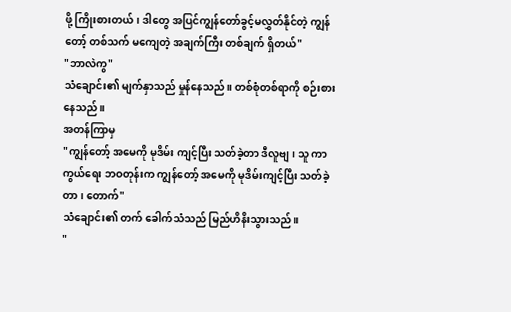ဖို့ ကြိုးစားတယ်၊ ဒါတွေ အပြင်ကျွန်တော်ခွင့်မလွှတ်နိုင်တဲ့ ကျွန်တော့် တစ်သက် မကျေတဲ့ အချက်ကြီး တစ်ချက် ရှိတယ်"
"ဘာလဲကွ"
သံချောင်း၏ မျက်နှာသည် မှုန်နေသည်။ တစ်စုံတစ်ရာကို စဉ်းစားနေသည်။
အတန်ကြာမှ
"ကျွန်တော့် အမေကို မုဒိမ်း ကျင့်ပြီး သတ်ခဲ့တာ ဒီလူဗျ၊ သူ ကာကွယ်ရေး ဘဝတုန်းက ကျွန်တော့် အမေကို မုဒိမ်းကျင့်ပြီး သတ်ခဲ့တာ၊ တောက်"
သံချောင်း၏ တက် ခေါက်သံသည် မြည်ဟိနိးသွားသည်။
"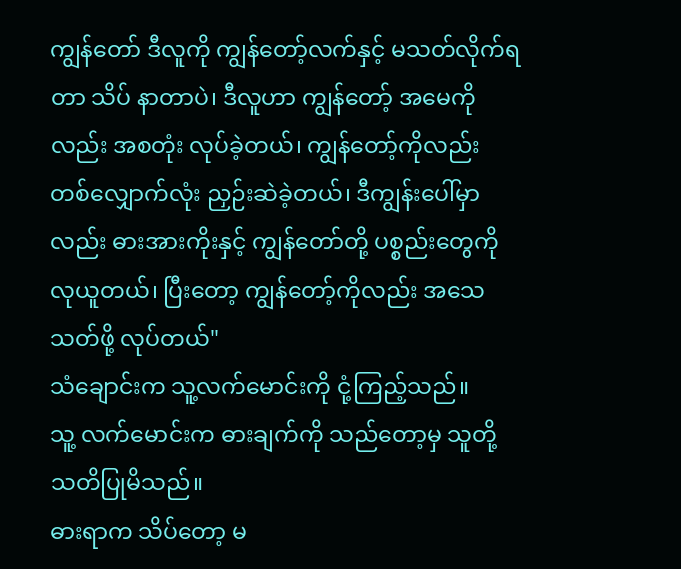ကျွန်တော် ဒီလူကို ကျွန်တော့်လက်နှင့် မသတ်လိုက်ရတာ သိပ် နာတာပဲ၊ ဒီလူဟာ ကျွန်တော့် အမေကိုလည်း အစတုံး လုပ်ခဲ့တယ်၊ ကျွန်တော့်ကိုလည်း တစ်လျှောက်လုံး ညှဉ်းဆဲခဲ့တယ်၊ ဒီကျွန်းပေါ်မှာလည်း ဓားအားကိုးနှင့် ကျွန်တော်တို့ ပစ္စည်းတွေကို လုယူတယ်၊ ပြီးတော့ ကျွန်တော့်ကိုလည်း အသေသတ်ဖို့ လုပ်တယ်"
သံချောင်းက သူ့လက်မောင်းကို ငုံ့ကြည့်သည်။
သူ့ လက်မောင်းက ဓားချက်ကို သည်တော့မှ သူတို့ သတိပြုမိသည်။
ဓားရာက သိပ်တော့ မ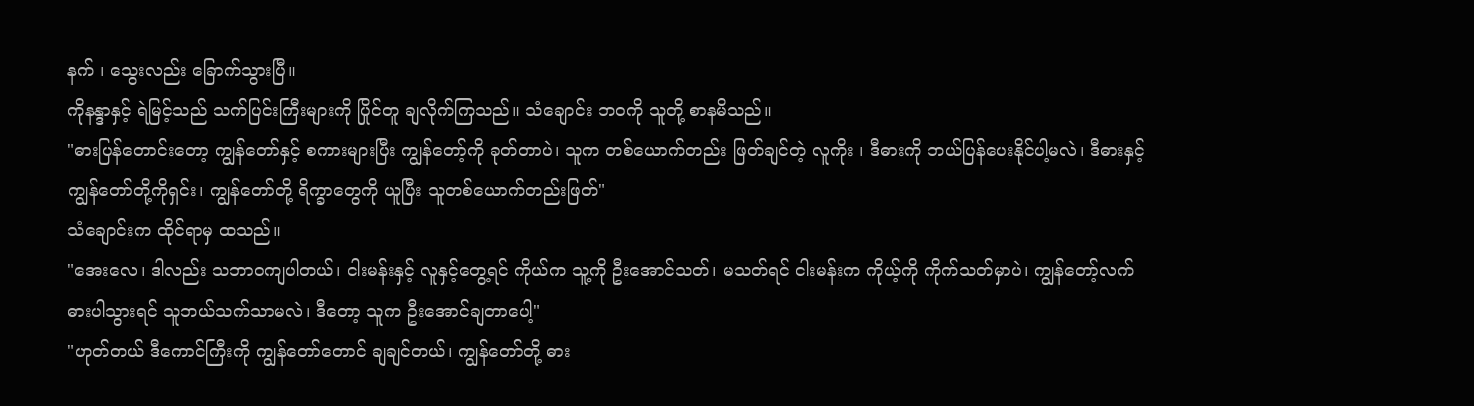နက် ၊ သွေးလည်း ခြောက်သွားပြီ။
ကိုနန္ဒာနှင့် ရဲမြင့်သည် သက်ပြင်းကြီးများကို ပြိုင်တူ ချလိုက်ကြသည်။ သံချောင်း ဘဝကို သူတို့ စာနမိသည်။
"ဓားပြန်တောင်းတော့ ကျွန်တော်နှင့် စကားများပြီး ကျွန်တော့်ကို ခုတ်တာပဲ၊ သူက တစ်ယောက်တည်း ဖြတ်ချင်တဲ့ လူကိုး ၊ ဒီဓားကို ဘယ်ပြန်ပေးနိုင်ပါ့မလဲ၊ ဒီဓားနှင့် ကျွန်တော်တို့ကိုရှင်း၊ ကျွန်တော်တို့ ရိက္ခာတွေကို ယူပြီး သူတစ်ယောက်တည်းဖြတ်"
သံချောင်းက ထိုင်ရာမှ ထသည်။
"အေးလေ၊ ဒါလည်း သဘာဝကျပါတယ်၊ ငါးမန်းနှင့် လူနှင့်တွေ့ရင် ကိုယ်က သူ့ကို ဦးအောင်သတ်၊ မသတ်ရင် ငါးမန်းက ကိုယ့်ကို ကိုက်သတ်မှာပဲ၊ ကျွန်တော့်လက် ဓားပါသွားရင် သူဘယ်သက်သာမလဲ၊ ဒီတော့ သူက ဦးအောင်ချတာပေါ့"
"ဟုတ်တယ် ဒီကောင်ကြီးကို ကျွန်တော်တောင် ချချင်တယ်၊ ကျွန်တော်တို့ ဓား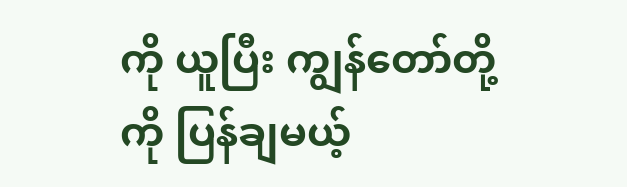ကို ယူပြီး ကျွန်တော်တို့ကို ပြန်ချမယ့်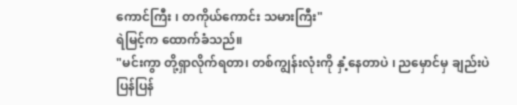ကောင်ကြီး ၊ တကိုယ်ကောင်း သမားကြီး"
ရဲမြင့်က ထောက်ခံသည်။
"မင်းကွာ တို့ရှာလိုက်ရတာ၊ တစ်ကျွန်းလုံးကို နှံ့နေတာပဲ ၊ ညမှောင်မှ ချည်းပဲ ပြန်ပြန်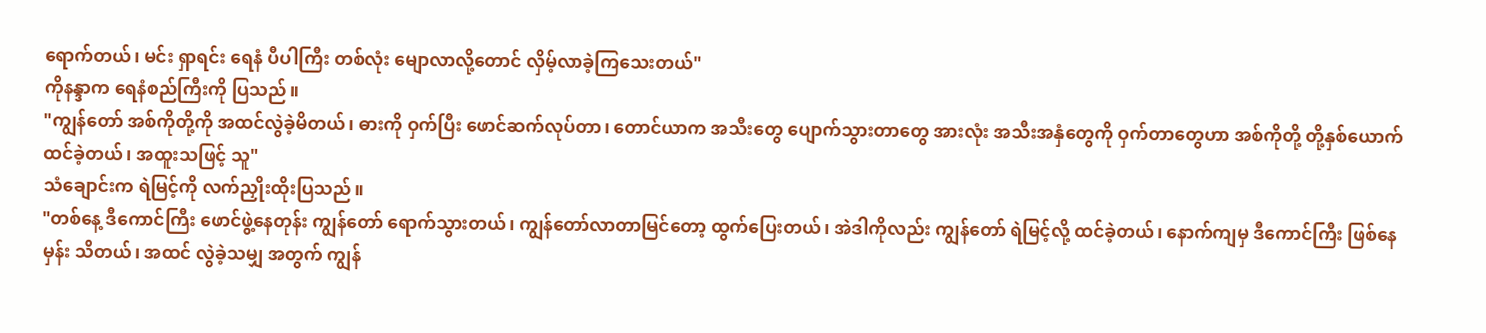ရောက်တယ်၊ မင်း ရှာရင်း ရေနံ ပီပါကြီး တစ်လုံး မျောလာလို့တောင် လှိမ့်လာခဲ့ကြသေးတယ်"
ကိုနန္ဒာက ရေနံစည်ကြီးကို ပြသည်။
"ကျွန်တော် အစ်ကိုတို့ကို အထင်လွဲခဲ့မိတယ်၊ ဓားကို ဝှက်ပြီး ဖောင်ဆက်လုပ်တာ၊ တောင်ယာက အသီးတွေ ပျောက်သွားတာတွေ အားလုံး အသီးအနှံတွေကို ဝှက်တာတွေဟာ အစ်ကိုတို့ တို့နှစ်ယောက် ထင်ခဲ့တယ်၊ အထူးသဖြင့် သူ"
သံချောင်းက ရဲမြင့်ကို လက်ညှိုးထိုးပြသည်။
"တစ်နေ့ ဒီကောင်ကြီး ဖောင်ဖွဲ့နေတုန်း ကျွန်တော် ရောက်သွားတယ်၊ ကျွန်တော်လာတာမြင်တော့ ထွက်ပြေးတယ်၊ အဲဒါကိုလည်း ကျွန်တော် ရဲမြင့်လို့ ထင်ခဲ့တယ်၊ နောက်ကျမှ ဒီကောင်ကြီး ဖြစ်နေမှန်း သိတယ်၊ အထင် လွဲခဲ့သမျှ အတွက် ကျွန်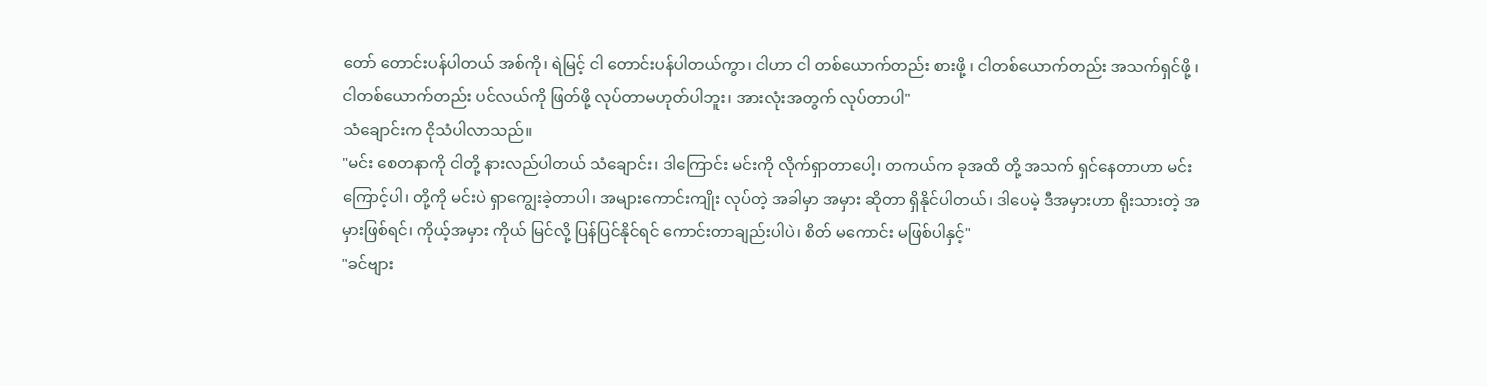တော် တောင်းပန်ပါတယ် အစ်ကို၊ ရဲမြင့် ငါ တောင်းပန်ပါတယ်ကွာ၊ ငါဟာ ငါ တစ်ယောက်တည်း စားဖို့ ၊ ငါတစ်ယောက်တည်း အသက်ရှင်ဖို့ ၊ ငါတစ်ယောက်တည်း ပင်လယ်ကို ဖြတ်ဖို့ လုပ်တာမဟုတ်ပါဘူး၊ အားလုံးအတွက် လုပ်တာပါ"
သံချောင်းက ငိုသံပါလာသည်။
"မင်း စေတနာကို ငါတို့ နားလည်ပါတယ် သံချောင်း၊ ဒါကြောင်း မင်းကို လိုက်ရှာတာပေါ့၊ တကယ်က ခုအထိ တို့ အသက် ရှင်နေတာဟာ မင်းကြောင့်ပါ၊ တို့ကို မင်းပဲ ရှာကျွေးခဲ့တာပါ၊ အများကောင်းကျိုး လုပ်တဲ့ အခါမှာ အမှား ဆိုတာ ရှိနိုင်ပါတယ်၊ ဒါပေမဲ့ ဒီအမှားဟာ ရိုးသားတဲ့ အမှားဖြစ်ရင်၊ ကိုယ့်အမှား ကိုယ် မြင်လို့ ပြန်ပြင်နိုင်ရင် ကောင်းတာချည်းပါပဲ၊ စိတ် မကောင်း မဖြစ်ပါနှင့်"
"ခင်ဗျား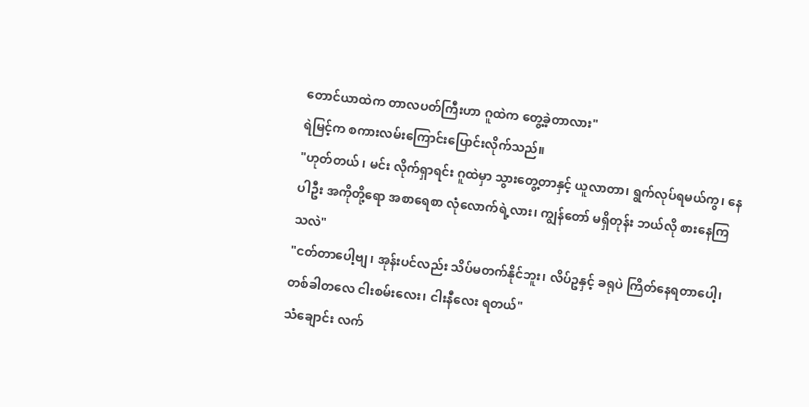တောင်ယာထဲက တာလပတ်ကြီးဟာ ဂူထဲက တွေ့ခဲ့တာလား"
ရဲမြင့်က စကားလမ်းကြောင်းပြောင်းလိုက်သည်။
"ဟုတ်တယ် ၊ မင်း လိုက်ရှာရင်း ဂူထဲမှာ သွားတွေ့တာနှင့် ယူလာတာ၊ ရွက်လုပ်ရမယ်ကွ၊ နေပါဦး အကိုတို့ရော အစာရေစာ လုံလောက်ရဲ့လား၊ ကျွန်တော် မရှိတုန်း ဘယ်လို စားနေကြသလဲ"
"ငတ်တာပေါ့ဗျ ၊ အုန်းပင်လည်း သိပ်မတက်နိုင်ဘူး၊ လိပ်ဥနှင့် ခရုပဲ ကြိတ်နေရတာပေါ့၊ တစ်ခါတလေ ငါးစမ်းလေး၊ ငါးနီလေး ရတယ်"
သံချောင်း လက်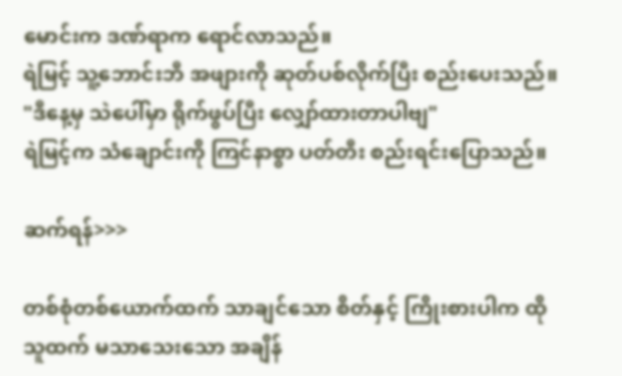မောင်းက ဒဏ်ရာက ရောင်လာသည်။
ရဲမြင့် သူ့ဘောင်းဘီ အဖျားကို ဆုတ်ပစ်လိုက်ပြီး စည်းပေးသည်။
"ဒီနေ့မှ သဲပေါ်မှာ ရိုက်ဖွပ်ပြီး လျှော်ထားတာပါဗျ"
ရဲမြင့်က သံချောင်းကို ကြင်နာစွာ ပတ်တီး စည်းရင်းပြောသည်။

ဆက်ရန်>>>

တစ်စုံတစ်ယောက်ထက် သာချင်သော စိတ်နှင့် ကြိုးစားပါက ထိုသူထက် မသာသေးသော အချိန်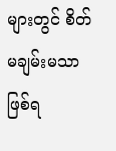များတွင် စိတ်မချမ်းမသာဖြစ်ရ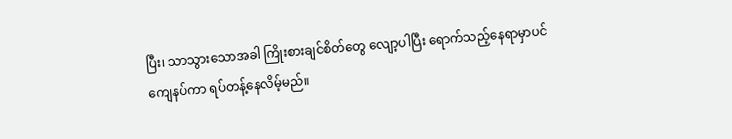ပြီး၊ သာသွားသောအခါ ကြိုးစားချင်စိတ်တွေ လျော့ပါပြီး ရောက်သည့်နေရာမှာပင် ကျေနပ်ကာ ရပ်တန့်နေလိမ့်မည်။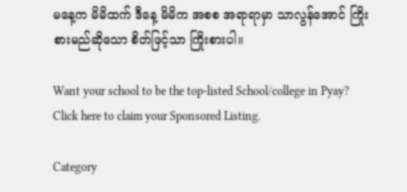မနေ့က မိမိထက် ဒီနေ့ မိမိက အစစ အရာရာမှာ သာလွန်အောင် ကြိုးစားမည်ဆိုသော စိတ်ဖြင့်သာ ကြိုးစားပါ။

Want your school to be the top-listed School/college in Pyay?
Click here to claim your Sponsored Listing.

Category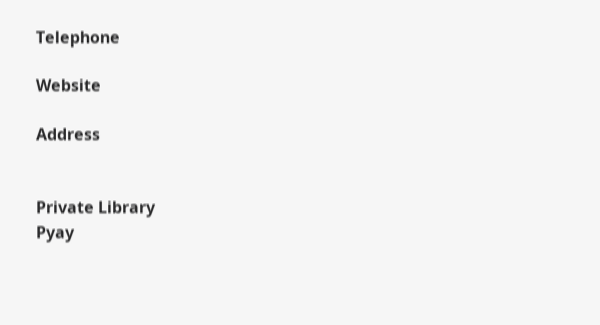Telephone

Website

Address


Private Library
Pyay